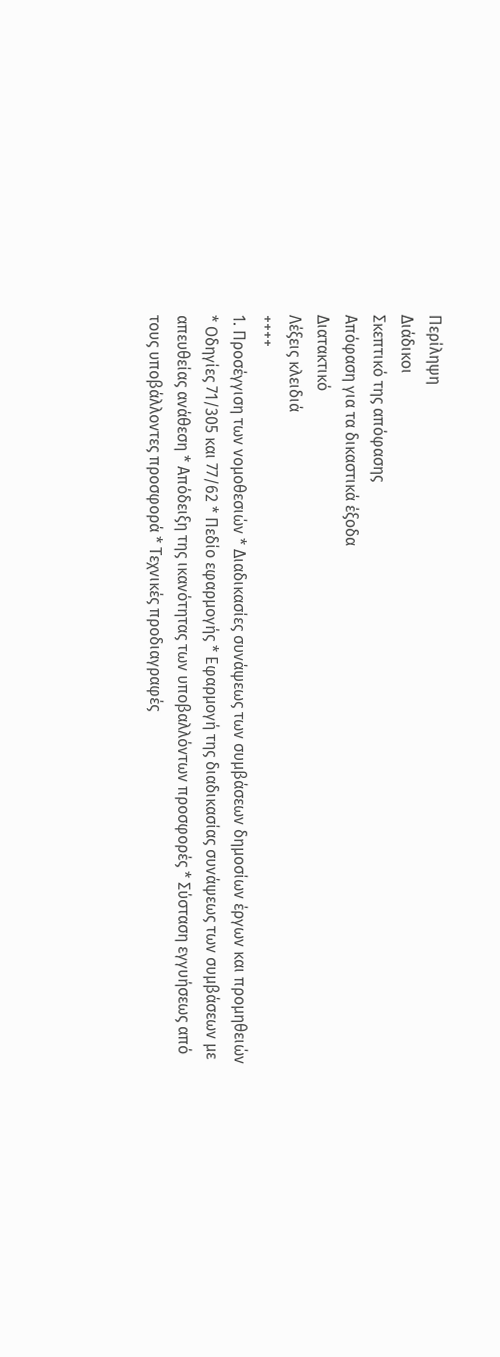Περίληψη
Διάδικοι
Σκεπτικό της απόφασης
Απόφαση για τα δικαστικά έξοδα
Διατακτικό
Λέξεις κλειδιά
++++
1. Προσέγγιση των νομοθεσιών * Διαδικασίες συνάψεως των συμβάσεων δημοσίων έργων και προμηθειών * Οδηγίες 71/305 και 77/62 * Πεδίο εφαρμογής * Εφαρμογή της διαδικασίας συνάψεως των συμβάσεων με απευθείας ανάθεση * Απόδειξη της ικανότητας των υποβαλλόντων προσφορές * Σύσταση εγγυήσεως από τους υποβάλλοντες προσφορά * Τεχνικές προδιαγραφές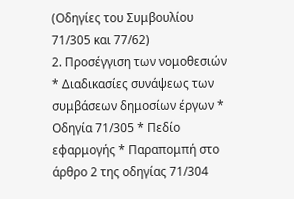(Οδηγίες του Συμβουλίου 71/305 και 77/62)
2. Προσέγγιση των νομοθεσιών * Διαδικασίες συνάψεως των συμβάσεων δημοσίων έργων * Οδηγία 71/305 * Πεδίο εφαρμογής * Παραπομπή στο άρθρο 2 της οδηγίας 71/304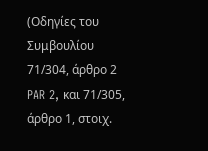(Οδηγίες του Συμβουλίου 71/304, άρθρο 2 PAR 2, και 71/305, άρθρο 1, στοιχ.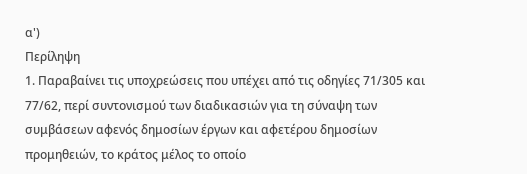α')
Περίληψη
1. Παραβαίνει τις υποχρεώσεις που υπέχει από τις οδηγίες 71/305 και 77/62, περί συντονισμού των διαδικασιών για τη σύναψη των συμβάσεων αφενός δημοσίων έργων και αφετέρου δημοσίων προμηθειών, το κράτος μέλος το οποίο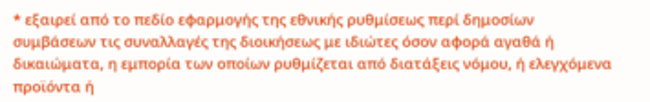* εξαιρεί από το πεδίο εφαρμογής της εθνικής ρυθμίσεως περί δημοσίων συμβάσεων τις συναλλαγές της διοικήσεως με ιδιώτες όσον αφορά αγαθά ή δικαιώματα, η εμπορία των οποίων ρυθμίζεται από διατάξεις νόμου, ή ελεγχόμενα προϊόντα ή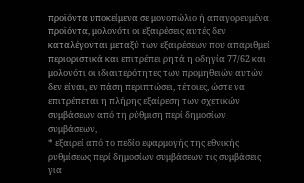προϊόντα υποκείμενα σε μονοπώλιο ή απαγορευμένα προϊόντα, μολονότι οι εξαιρέσεις αυτές δεν καταλέγονται μεταξύ των εξαιρέσεων που απαριθμεί περιοριστικά και επιτρέπει ρητά η οδηγία 77/62 και μολονότι οι ιδιαιτερότητες των προμηθειών αυτών δεν είναι, εν πάση περιπτώσει, τέτοιες, ώστε να επιτρέπεται η πλήρης εξαίρεση των σχετικών συμβάσεων από τη ρύθμιση περί δημοσίων συμβάσεων,
* εξαιρεί από το πεδίο εφαρμογής της εθνικής ρυθμίσεως περί δημοσίων συμβάσεων τις συμβάσεις για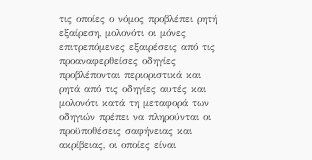τις οποίες ο νόμος προβλέπει ρητή εξαίρεση, μολονότι οι μόνες επιτρεπόμενες εξαιρέσεις από τις προαναφερθείσες οδηγίες προβλέπονται περιοριστικά και ρητά από τις οδηγίες αυτές και μολονότι κατά τη μεταφορά των οδηγιών πρέπει να πληρούνται οι προϋποθέσεις σαφήνειας και ακρίβειας, οι οποίες είναι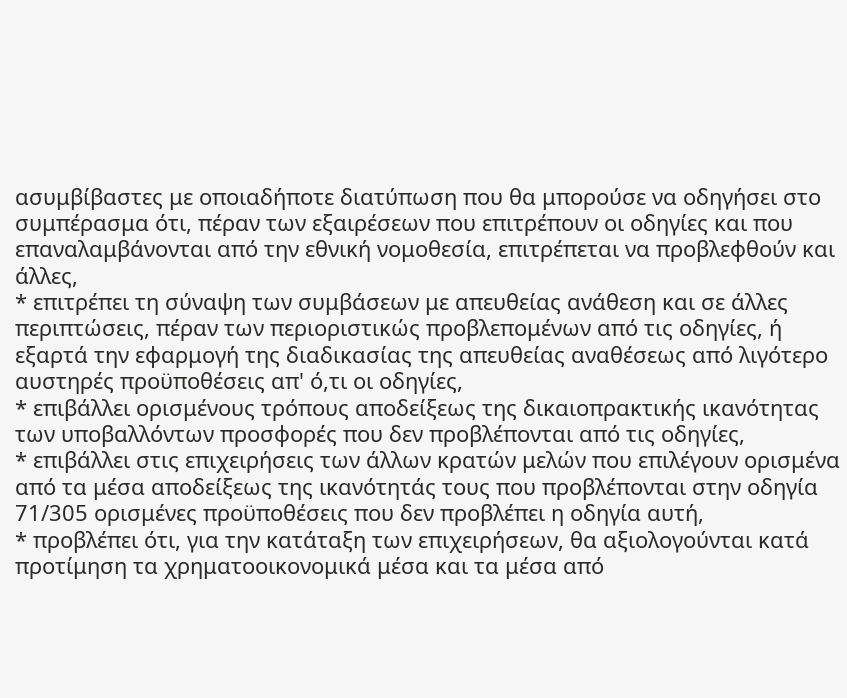ασυμβίβαστες με οποιαδήποτε διατύπωση που θα μπορούσε να οδηγήσει στο συμπέρασμα ότι, πέραν των εξαιρέσεων που επιτρέπουν οι οδηγίες και που επαναλαμβάνονται από την εθνική νομοθεσία, επιτρέπεται να προβλεφθούν και άλλες,
* επιτρέπει τη σύναψη των συμβάσεων με απευθείας ανάθεση και σε άλλες περιπτώσεις, πέραν των περιοριστικώς προβλεπομένων από τις οδηγίες, ή εξαρτά την εφαρμογή της διαδικασίας της απευθείας αναθέσεως από λιγότερο αυστηρές προϋποθέσεις απ' ό,τι οι οδηγίες,
* επιβάλλει ορισμένους τρόπους αποδείξεως της δικαιοπρακτικής ικανότητας των υποβαλλόντων προσφορές που δεν προβλέπονται από τις οδηγίες,
* επιβάλλει στις επιχειρήσεις των άλλων κρατών μελών που επιλέγουν ορισμένα από τα μέσα αποδείξεως της ικανότητάς τους που προβλέπονται στην οδηγία 71/305 ορισμένες προϋποθέσεις που δεν προβλέπει η οδηγία αυτή,
* προβλέπει ότι, για την κατάταξη των επιχειρήσεων, θα αξιολογούνται κατά προτίμηση τα χρηματοοικονομικά μέσα και τα μέσα από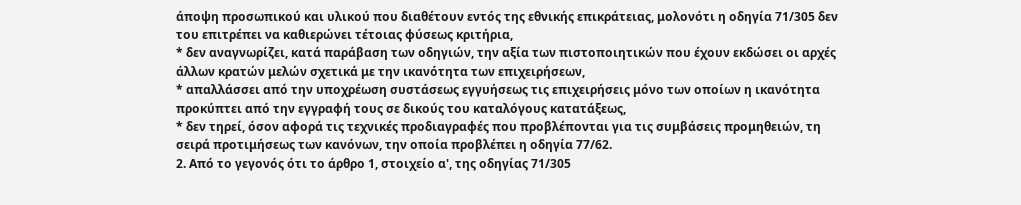άποψη προσωπικού και υλικού που διαθέτουν εντός της εθνικής επικράτειας, μολονότι η οδηγία 71/305 δεν του επιτρέπει να καθιερώνει τέτοιας φύσεως κριτήρια,
* δεν αναγνωρίζει, κατά παράβαση των οδηγιών, την αξία των πιστοποιητικών που έχουν εκδώσει οι αρχές άλλων κρατών μελών σχετικά με την ικανότητα των επιχειρήσεων,
* απαλλάσσει από την υποχρέωση συστάσεως εγγυήσεως τις επιχειρήσεις μόνο των οποίων η ικανότητα προκύπτει από την εγγραφή τους σε δικούς του καταλόγους κατατάξεως,
* δεν τηρεί, όσον αφορά τις τεχνικές προδιαγραφές που προβλέπονται για τις συμβάσεις προμηθειών, τη σειρά προτιμήσεως των κανόνων, την οποία προβλέπει η οδηγία 77/62.
2. Από το γεγονός ότι το άρθρο 1, στοιχείο α', της οδηγίας 71/305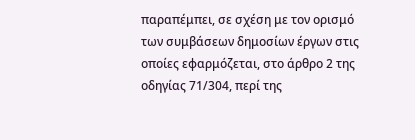παραπέμπει, σε σχέση με τον ορισμό των συμβάσεων δημοσίων έργων στις οποίες εφαρμόζεται, στο άρθρο 2 της οδηγίας 71/304, περί της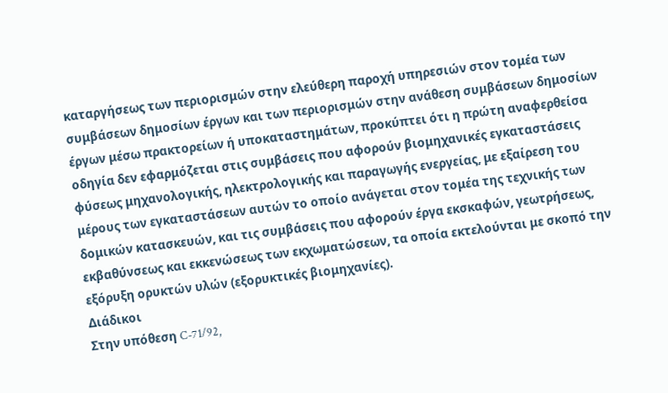καταργήσεως των περιορισμών στην ελεύθερη παροχή υπηρεσιών στον τομέα των συμβάσεων δημοσίων έργων και των περιορισμών στην ανάθεση συμβάσεων δημοσίων έργων μέσω πρακτορείων ή υποκαταστημάτων, προκύπτει ότι η πρώτη αναφερθείσα οδηγία δεν εφαρμόζεται στις συμβάσεις που αφορούν βιομηχανικές εγκαταστάσεις φύσεως μηχανολογικής, ηλεκτρολογικής και παραγωγής ενεργείας, με εξαίρεση του μέρους των εγκαταστάσεων αυτών το οποίο ανάγεται στον τομέα της τεχνικής των δομικών κατασκευών, και τις συμβάσεις που αφορούν έργα εκσκαφών, γεωτρήσεως, εκβαθύνσεως και εκκενώσεως των εκχωματώσεων, τα οποία εκτελούνται με σκοπό την εξόρυξη ορυκτών υλών (εξορυκτικές βιομηχανίες).
Διάδικοι
Στην υπόθεση C-71/92,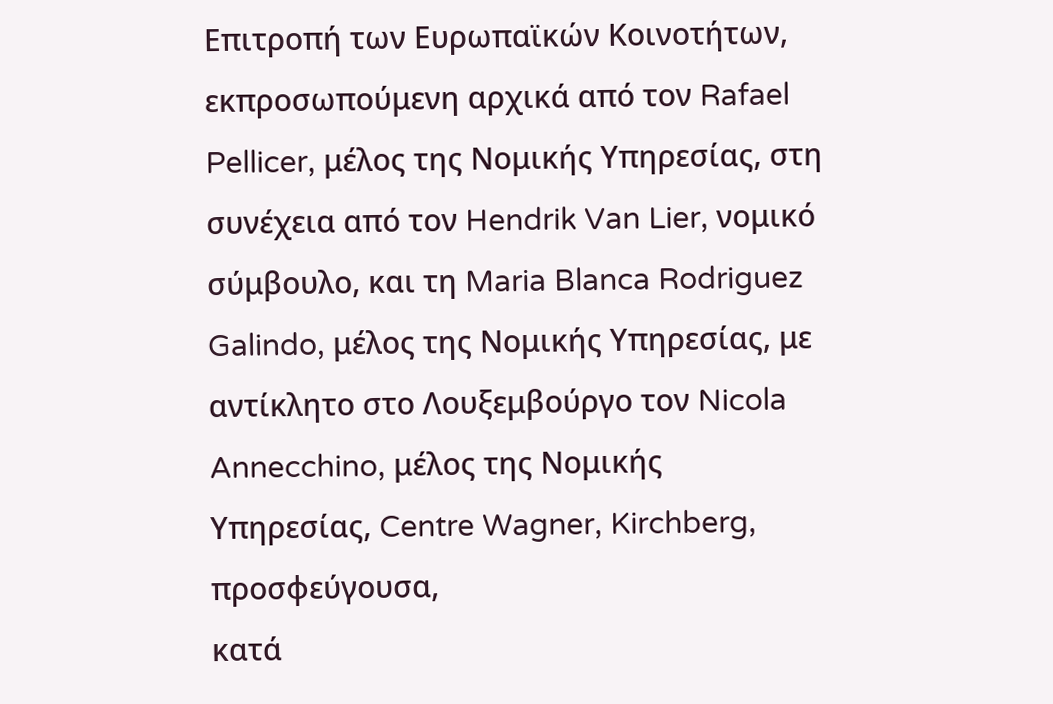Επιτροπή των Ευρωπαϊκών Κοινοτήτων, εκπροσωπούμενη αρχικά από τον Rafael Pellicer, μέλος της Νομικής Υπηρεσίας, στη συνέχεια από τον Hendrik Van Lier, νομικό σύμβουλο, και τη Maria Blanca Rodriguez Galindo, μέλος της Νομικής Υπηρεσίας, με αντίκλητο στο Λουξεμβούργο τον Nicola Annecchino, μέλος της Νομικής Υπηρεσίας, Centre Wagner, Kirchberg,
προσφεύγουσα,
κατά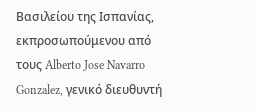Βασιλείου της Ισπανίας, εκπροσωπούμενου από τους Alberto Jose Navarro Gonzalez, γενικό διευθυντή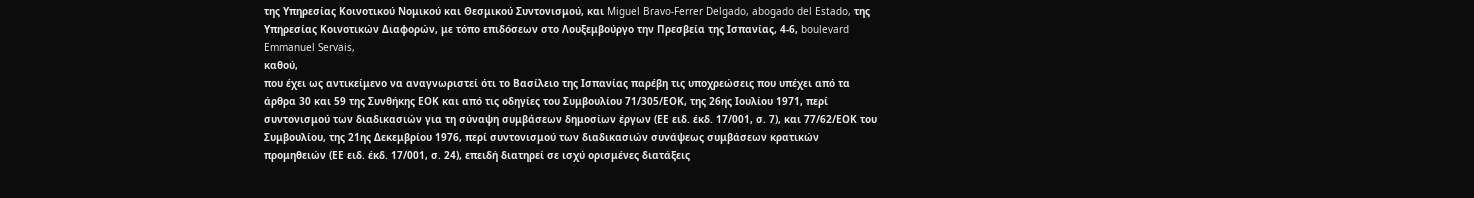της Υπηρεσίας Κοινοτικού Νομικού και Θεσμικού Συντονισμού, και Miguel Bravo-Ferrer Delgado, abogado del Estado, της Υπηρεσίας Κοινοτικών Διαφορών, με τόπο επιδόσεων στο Λουξεμβούργο την Πρεσβεία της Ισπανίας, 4-6, boulevard Emmanuel Servais,
καθού,
που έχει ως αντικείμενο να αναγνωριστεί ότι το Βασίλειο της Ισπανίας παρέβη τις υποχρεώσεις που υπέχει από τα άρθρα 30 και 59 της Συνθήκης ΕΟΚ και από τις οδηγίες του Συμβουλίου 71/305/ΕΟΚ, της 26ης Ιουλίου 1971, περί συντονισμού των διαδικασιών για τη σύναψη συμβάσεων δημοσίων έργων (ΕΕ ειδ. έκδ. 17/001, σ. 7), και 77/62/ΕΟΚ του Συμβουλίου, της 21ης Δεκεμβρίου 1976, περί συντονισμού των διαδικασιών συνάψεως συμβάσεων κρατικών προμηθειών (ΕΕ ειδ. έκδ. 17/001, σ. 24), επειδή διατηρεί σε ισχύ ορισμένες διατάξεις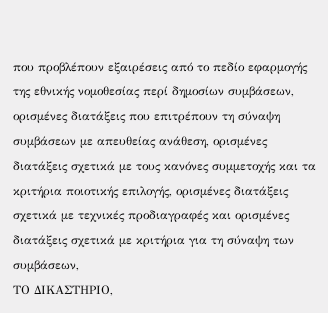που προβλέπουν εξαιρέσεις από το πεδίο εφαρμογής της εθνικής νομοθεσίας περί δημοσίων συμβάσεων, ορισμένες διατάξεις που επιτρέπουν τη σύναψη συμβάσεων με απευθείας ανάθεση, ορισμένες διατάξεις σχετικά με τους κανόνες συμμετοχής και τα κριτήρια ποιοτικής επιλογής, ορισμένες διατάξεις σχετικά με τεχνικές προδιαγραφές και ορισμένες διατάξεις σχετικά με κριτήρια για τη σύναψη των συμβάσεων,
ΤΟ ΔΙΚΑΣΤΗΡΙΟ,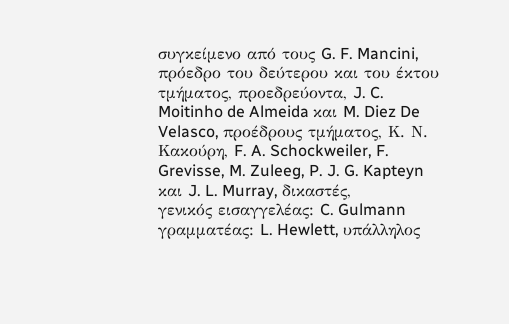συγκείμενο από τους G. F. Mancini, πρόεδρο του δεύτερου και του έκτου τμήματος, προεδρεύοντα, J. C. Moitinho de Almeida και M. Diez De Velasco, προέδρους τμήματος, Κ. Ν. Κακούρη, F. A. Schockweiler, F. Grevisse, M. Zuleeg, P. J. G. Kapteyn και J. L. Murray, δικαστές,
γενικός εισαγγελέας: C. Gulmann
γραμματέας: L. Hewlett, υπάλληλος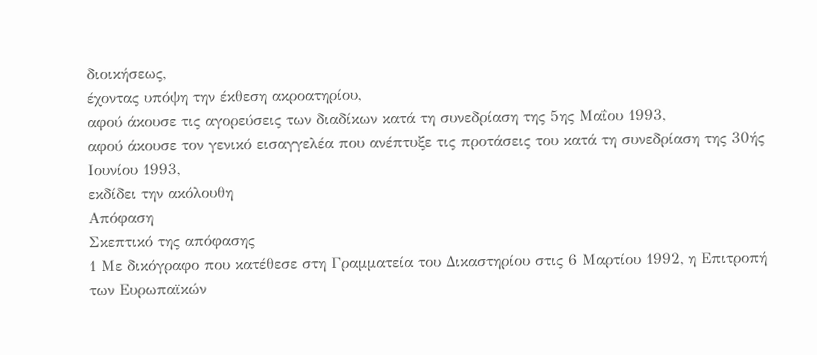διοικήσεως,
έχοντας υπόψη την έκθεση ακροατηρίου,
αφού άκουσε τις αγορεύσεις των διαδίκων κατά τη συνεδρίαση της 5ης Μαΐου 1993,
αφού άκουσε τον γενικό εισαγγελέα που ανέπτυξε τις προτάσεις του κατά τη συνεδρίαση της 30ής Ιουνίου 1993,
εκδίδει την ακόλουθη
Απόφαση
Σκεπτικό της απόφασης
1 Με δικόγραφο που κατέθεσε στη Γραμματεία του Δικαστηρίου στις 6 Μαρτίου 1992, η Επιτροπή των Ευρωπαϊκών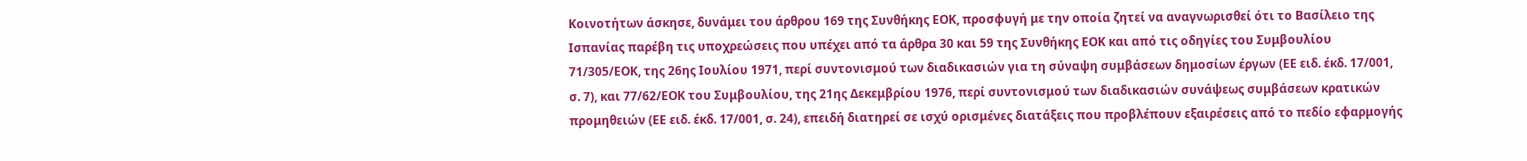Κοινοτήτων άσκησε, δυνάμει του άρθρου 169 της Συνθήκης ΕΟΚ, προσφυγή με την οποία ζητεί να αναγνωρισθεί ότι το Βασίλειο της Ισπανίας παρέβη τις υποχρεώσεις που υπέχει από τα άρθρα 30 και 59 της Συνθήκης ΕΟΚ και από τις οδηγίες του Συμβουλίου 71/305/ΕΟΚ, της 26ης Ιουλίου 1971, περί συντονισμού των διαδικασιών για τη σύναψη συμβάσεων δημοσίων έργων (ΕΕ ειδ. έκδ. 17/001, σ. 7), και 77/62/ΕΟΚ του Συμβουλίου, της 21ης Δεκεμβρίου 1976, περί συντονισμού των διαδικασιών συνάψεως συμβάσεων κρατικών προμηθειών (ΕΕ ειδ. έκδ. 17/001, σ. 24), επειδή διατηρεί σε ισχύ ορισμένες διατάξεις που προβλέπουν εξαιρέσεις από το πεδίο εφαρμογής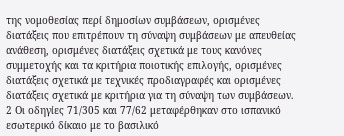της νομοθεσίας περί δημοσίων συμβάσεων, ορισμένες διατάξεις που επιτρέπουν τη σύναψη συμβάσεων με απευθείας ανάθεση, ορισμένες διατάξεις σχετικά με τους κανόνες συμμετοχής και τα κριτήρια ποιοτικής επιλογής, ορισμένες διατάξεις σχετικά με τεχνικές προδιαγραφές και ορισμένες διατάξεις σχετικά με κριτήρια για τη σύναψη των συμβάσεων.
2 Οι οδηγίες 71/305 και 77/62 μεταφέρθηκαν στο ισπανικό εσωτερικό δίκαιο με το βασιλικό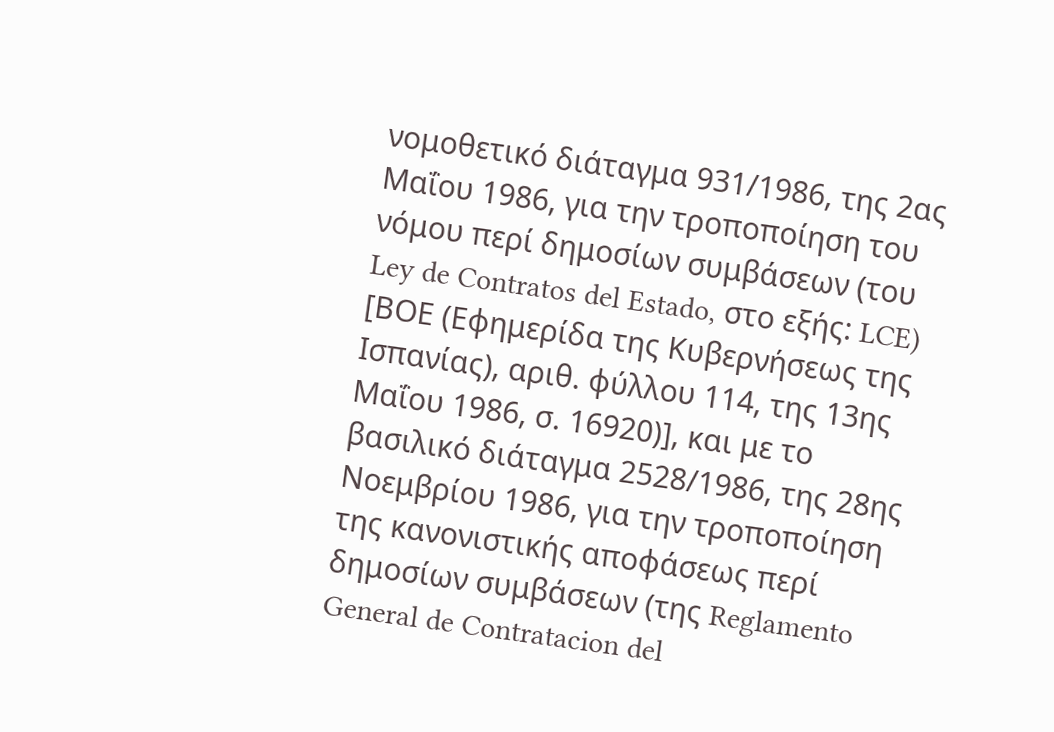νομοθετικό διάταγμα 931/1986, της 2ας Μαΐου 1986, για την τροποποίηση του νόμου περί δημοσίων συμβάσεων (του Ley de Contratos del Estado, στο εξής: LCE) [ΒΟΕ (Εφημερίδα της Κυβερνήσεως της Ισπανίας), αριθ. φύλλου 114, της 13ης Μαΐου 1986, σ. 16920)], και με το βασιλικό διάταγμα 2528/1986, της 28ης Νοεμβρίου 1986, για την τροποποίηση της κανονιστικής αποφάσεως περί δημοσίων συμβάσεων (της Reglamento General de Contratacion del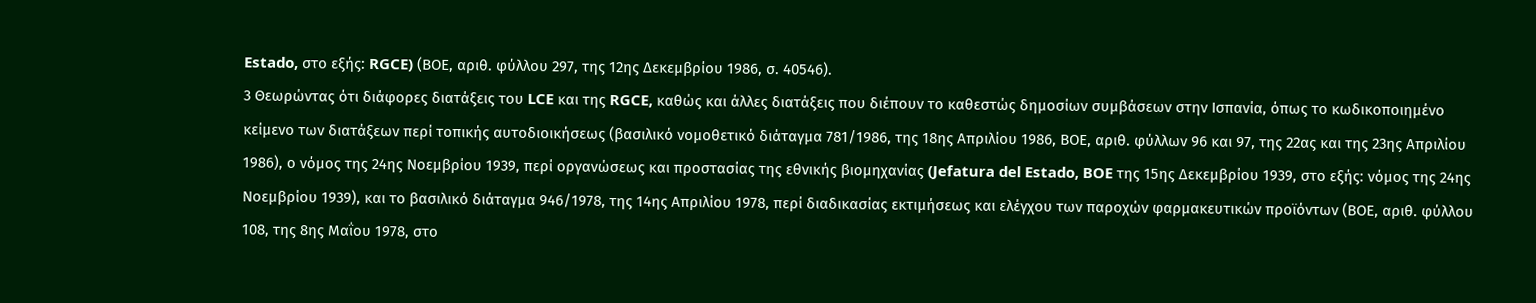Estado, στο εξής: RGCE) (ΒΟΕ, αριθ. φύλλου 297, της 12ης Δεκεμβρίου 1986, σ. 40546).
3 Θεωρώντας ότι διάφορες διατάξεις του LCE και της RGCE, καθώς και άλλες διατάξεις που διέπουν το καθεστώς δημοσίων συμβάσεων στην Ισπανία, όπως το κωδικοποιημένο κείμενο των διατάξεων περί τοπικής αυτοδιοικήσεως (βασιλικό νομοθετικό διάταγμα 781/1986, της 18ης Απριλίου 1986, ΒΟΕ, αριθ. φύλλων 96 και 97, της 22ας και της 23ης Απριλίου 1986), ο νόμος της 24ης Νοεμβρίου 1939, περί οργανώσεως και προστασίας της εθνικής βιομηχανίας (Jefatura del Estado, BOE της 15ης Δεκεμβρίου 1939, στο εξής: νόμος της 24ης Νοεμβρίου 1939), και το βασιλικό διάταγμα 946/1978, της 14ης Απριλίου 1978, περί διαδικασίας εκτιμήσεως και ελέγχου των παροχών φαρμακευτικών προϊόντων (ΒΟΕ, αριθ. φύλλου 108, της 8ης Μαΐου 1978, στο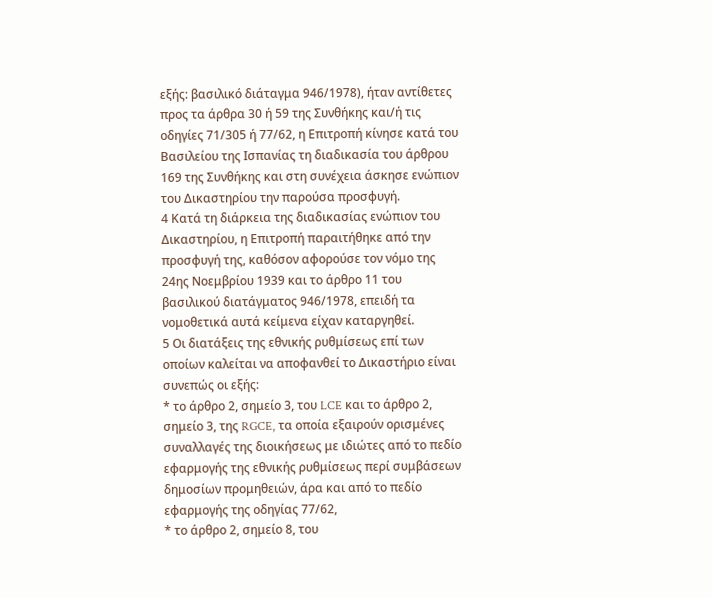εξής: βασιλικό διάταγμα 946/1978), ήταν αντίθετες προς τα άρθρα 30 ή 59 της Συνθήκης και/ή τις οδηγίες 71/305 ή 77/62, η Επιτροπή κίνησε κατά του Βασιλείου της Ισπανίας τη διαδικασία του άρθρου 169 της Συνθήκης και στη συνέχεια άσκησε ενώπιον του Δικαστηρίου την παρούσα προσφυγή.
4 Κατά τη διάρκεια της διαδικασίας ενώπιον του Δικαστηρίου, η Επιτροπή παραιτήθηκε από την προσφυγή της, καθόσον αφορούσε τον νόμο της 24ης Νοεμβρίου 1939 και το άρθρο 11 του βασιλικού διατάγματος 946/1978, επειδή τα νομοθετικά αυτά κείμενα είχαν καταργηθεί.
5 Οι διατάξεις της εθνικής ρυθμίσεως επί των οποίων καλείται να αποφανθεί το Δικαστήριο είναι συνεπώς οι εξής:
* το άρθρο 2, σημείο 3, του LCE και το άρθρο 2, σημείο 3, της RGCE, τα οποία εξαιρούν ορισμένες συναλλαγές της διοικήσεως με ιδιώτες από το πεδίο εφαρμογής της εθνικής ρυθμίσεως περί συμβάσεων δημοσίων προμηθειών, άρα και από το πεδίο εφαρμογής της οδηγίας 77/62,
* το άρθρο 2, σημείο 8, του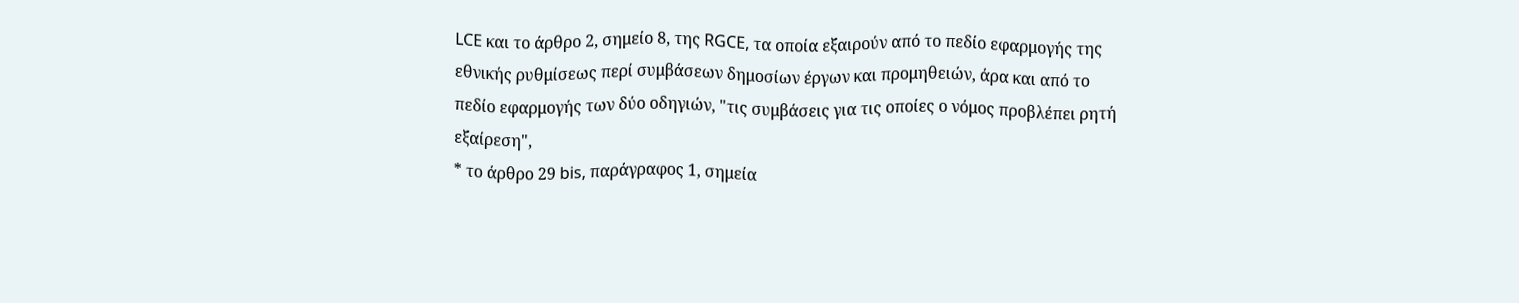LCE και το άρθρο 2, σημείο 8, της RGCE, τα οποία εξαιρούν από το πεδίο εφαρμογής της εθνικής ρυθμίσεως περί συμβάσεων δημοσίων έργων και προμηθειών, άρα και από το πεδίο εφαρμογής των δύο οδηγιών, "τις συμβάσεις για τις οποίες ο νόμος προβλέπει ρητή εξαίρεση",
* το άρθρο 29 bis, παράγραφος 1, σημεία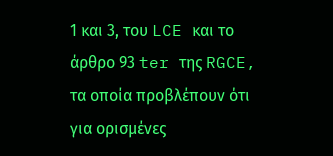1 και 3, του LCE και το άρθρο 93 ter της RGCE, τα οποία προβλέπουν ότι για ορισμένες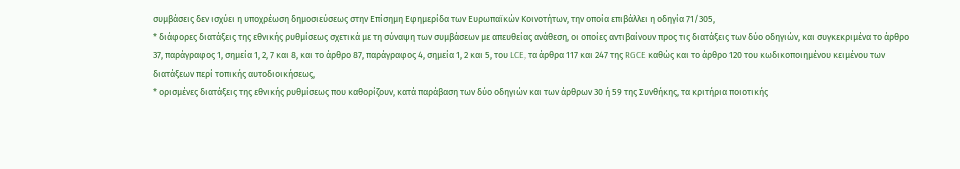συμβάσεις δεν ισχύει η υποχρέωση δημοσιεύσεως στην Επίσημη Εφημερίδα των Ευρωπαϊκών Κοινοτήτων, την οποία επιβάλλει η οδηγία 71/305,
* διάφορες διατάξεις της εθνικής ρυθμίσεως σχετικά με τη σύναψη των συμβάσεων με απευθείας ανάθεση, οι οποίες αντιβαίνουν προς τις διατάξεις των δύο οδηγιών, και συγκεκριμένα το άρθρο 37, παράγραφος 1, σημεία 1, 2, 7 και 8, και το άρθρο 87, παράγραφος 4, σημεία 1, 2 και 5, του LCE, τα άρθρα 117 και 247 της RGCE καθώς και το άρθρο 120 του κωδικοποιημένου κειμένου των διατάξεων περί τοπικής αυτοδιοικήσεως,
* ορισμένες διατάξεις της εθνικής ρυθμίσεως που καθορίζουν, κατά παράβαση των δύο οδηγιών και των άρθρων 30 ή 59 της Συνθήκης, τα κριτήρια ποιοτικής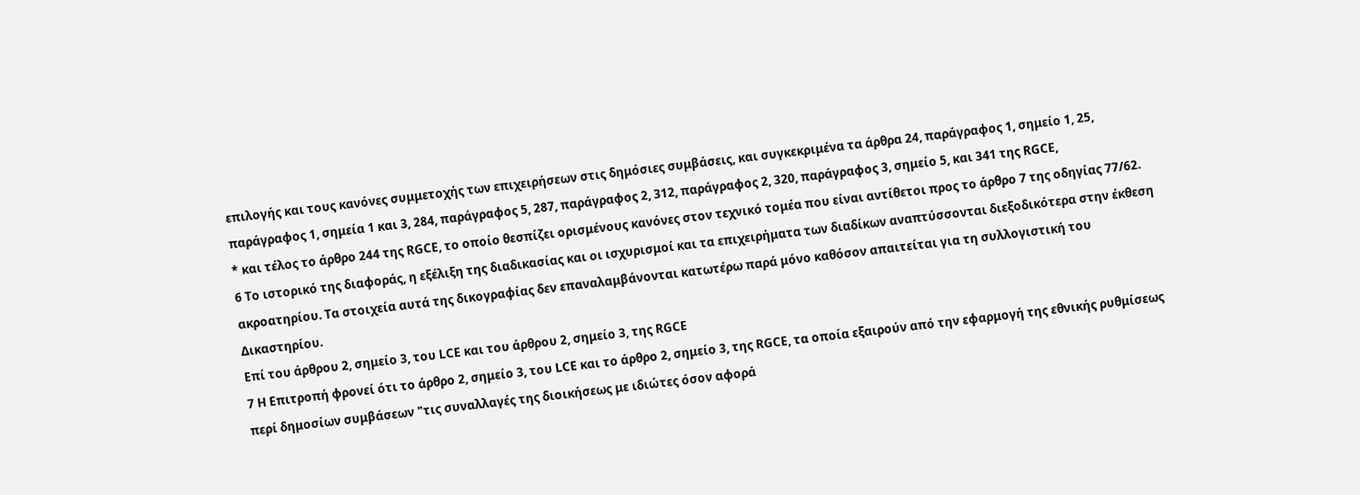επιλογής και τους κανόνες συμμετοχής των επιχειρήσεων στις δημόσιες συμβάσεις, και συγκεκριμένα τα άρθρα 24, παράγραφος 1, σημείο 1, 25, παράγραφος 1, σημεία 1 και 3, 284, παράγραφος 5, 287, παράγραφος 2, 312, παράγραφος 2, 320, παράγραφος 3, σημείο 5, και 341 της RGCE,
* και τέλος το άρθρο 244 της RGCE, το οποίο θεσπίζει ορισμένους κανόνες στον τεχνικό τομέα που είναι αντίθετοι προς το άρθρο 7 της οδηγίας 77/62.
6 Το ιστορικό της διαφοράς, η εξέλιξη της διαδικασίας και οι ισχυρισμοί και τα επιχειρήματα των διαδίκων αναπτύσσονται διεξοδικότερα στην έκθεση ακροατηρίου. Τα στοιχεία αυτά της δικογραφίας δεν επαναλαμβάνονται κατωτέρω παρά μόνο καθόσον απαιτείται για τη συλλογιστική του Δικαστηρίου.
Επί του άρθρου 2, σημείο 3, του LCE και του άρθρου 2, σημείο 3, της RGCE
7 Η Επιτροπή φρονεί ότι το άρθρο 2, σημείο 3, του LCE και το άρθρο 2, σημείο 3, της RGCE, τα οποία εξαιρούν από την εφαρμογή της εθνικής ρυθμίσεως περί δημοσίων συμβάσεων "τις συναλλαγές της διοικήσεως με ιδιώτες όσον αφορά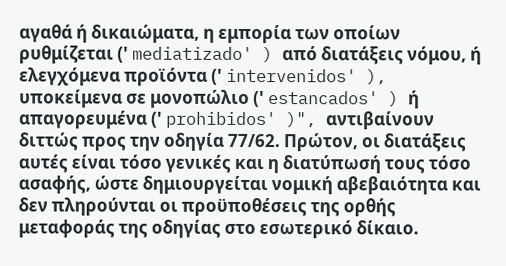αγαθά ή δικαιώματα, η εμπορία των οποίων ρυθμίζεται (' mediatizado' ) από διατάξεις νόμου, ή ελεγχόμενα προϊόντα (' intervenidos' ), υποκείμενα σε μονοπώλιο (' estancados' ) ή απαγορευμένα (' prohibidos' )", αντιβαίνουν διττώς προς την οδηγία 77/62. Πρώτον, οι διατάξεις αυτές είναι τόσο γενικές και η διατύπωσή τους τόσο ασαφής, ώστε δημιουργείται νομική αβεβαιότητα και δεν πληρούνται οι προϋποθέσεις της ορθής μεταφοράς της οδηγίας στο εσωτερικό δίκαιο.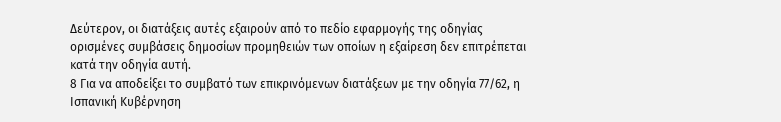Δεύτερον, οι διατάξεις αυτές εξαιρούν από το πεδίο εφαρμογής της οδηγίας ορισμένες συμβάσεις δημοσίων προμηθειών των οποίων η εξαίρεση δεν επιτρέπεται κατά την οδηγία αυτή.
8 Για να αποδείξει το συμβατό των επικρινόμενων διατάξεων με την οδηγία 77/62, η Ισπανική Κυβέρνηση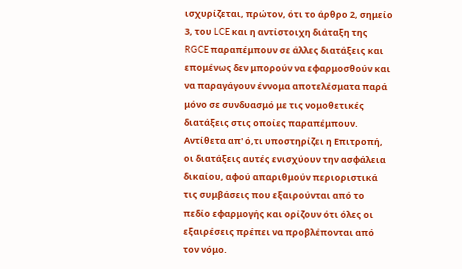ισχυρίζεται, πρώτον, ότι το άρθρο 2, σημείο 3, του LCE και η αντίστοιχη διάταξη της RGCE παραπέμπουν σε άλλες διατάξεις και επομένως δεν μπορούν να εφαρμοσθούν και να παραγάγουν έννομα αποτελέσματα παρά μόνο σε συνδυασμό με τις νομοθετικές διατάξεις στις οποίες παραπέμπουν. Αντίθετα απ' ό,τι υποστηρίζει η Επιτροπή, οι διατάξεις αυτές ενισχύουν την ασφάλεια δικαίου, αφού απαριθμούν περιοριστικά τις συμβάσεις που εξαιρούνται από το πεδίο εφαρμογής και ορίζουν ότι όλες οι εξαιρέσεις πρέπει να προβλέπονται από τον νόμο.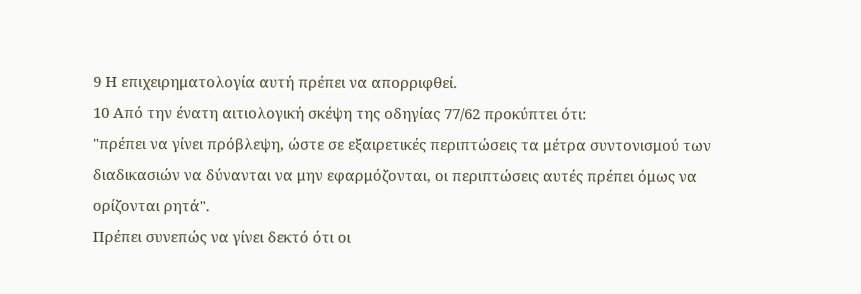9 Η επιχειρηματολογία αυτή πρέπει να απορριφθεί.
10 Από την ένατη αιτιολογική σκέψη της οδηγίας 77/62 προκύπτει ότι:
"πρέπει να γίνει πρόβλεψη, ώστε σε εξαιρετικές περιπτώσεις τα μέτρα συντονισμού των διαδικασιών να δύνανται να μην εφαρμόζονται, οι περιπτώσεις αυτές πρέπει όμως να ορίζονται ρητά".
Πρέπει συνεπώς να γίνει δεκτό ότι οι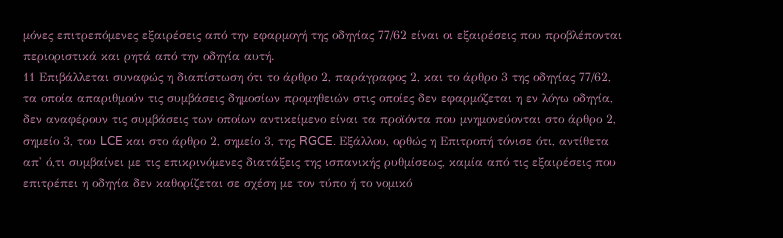μόνες επιτρεπόμενες εξαιρέσεις από την εφαρμογή της οδηγίας 77/62 είναι οι εξαιρέσεις που προβλέπονται περιοριστικά και ρητά από την οδηγία αυτή.
11 Επιβάλλεται συναφώς η διαπίστωση ότι το άρθρο 2, παράγραφος 2, και το άρθρο 3 της οδηγίας 77/62, τα οποία απαριθμούν τις συμβάσεις δημοσίων προμηθειών στις οποίες δεν εφαρμόζεται η εν λόγω οδηγία, δεν αναφέρουν τις συμβάσεις των οποίων αντικείμενο είναι τα προϊόντα που μνημονεύονται στο άρθρο 2, σημείο 3, του LCE και στο άρθρο 2, σημείο 3, της RGCE. Εξάλλου, ορθώς η Επιτροπή τόνισε ότι, αντίθετα απ' ό,τι συμβαίνει με τις επικρινόμενες διατάξεις της ισπανικής ρυθμίσεως, καμία από τις εξαιρέσεις που επιτρέπει η οδηγία δεν καθορίζεται σε σχέση με τον τύπο ή το νομικό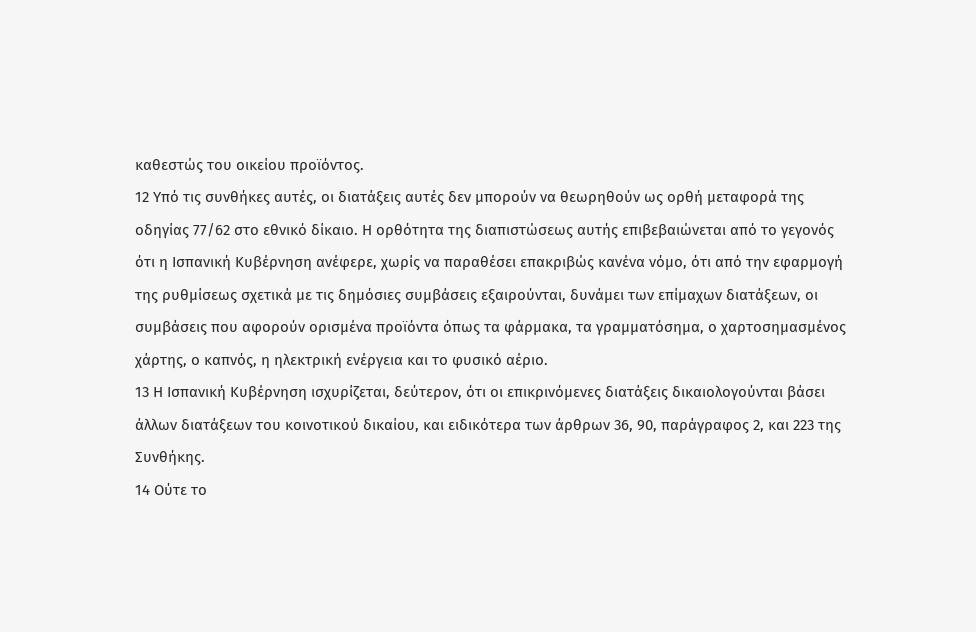καθεστώς του οικείου προϊόντος.
12 Υπό τις συνθήκες αυτές, οι διατάξεις αυτές δεν μπορούν να θεωρηθούν ως ορθή μεταφορά της οδηγίας 77/62 στο εθνικό δίκαιο. Η ορθότητα της διαπιστώσεως αυτής επιβεβαιώνεται από το γεγονός ότι η Ισπανική Κυβέρνηση ανέφερε, χωρίς να παραθέσει επακριβώς κανένα νόμο, ότι από την εφαρμογή της ρυθμίσεως σχετικά με τις δημόσιες συμβάσεις εξαιρούνται, δυνάμει των επίμαχων διατάξεων, οι συμβάσεις που αφορούν ορισμένα προϊόντα όπως τα φάρμακα, τα γραμματόσημα, ο χαρτοσημασμένος χάρτης, ο καπνός, η ηλεκτρική ενέργεια και το φυσικό αέριο.
13 Η Ισπανική Κυβέρνηση ισχυρίζεται, δεύτερον, ότι οι επικρινόμενες διατάξεις δικαιολογούνται βάσει άλλων διατάξεων του κοινοτικού δικαίου, και ειδικότερα των άρθρων 36, 90, παράγραφος 2, και 223 της Συνθήκης.
14 Ούτε το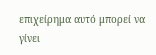επιχείρημα αυτό μπορεί να γίνει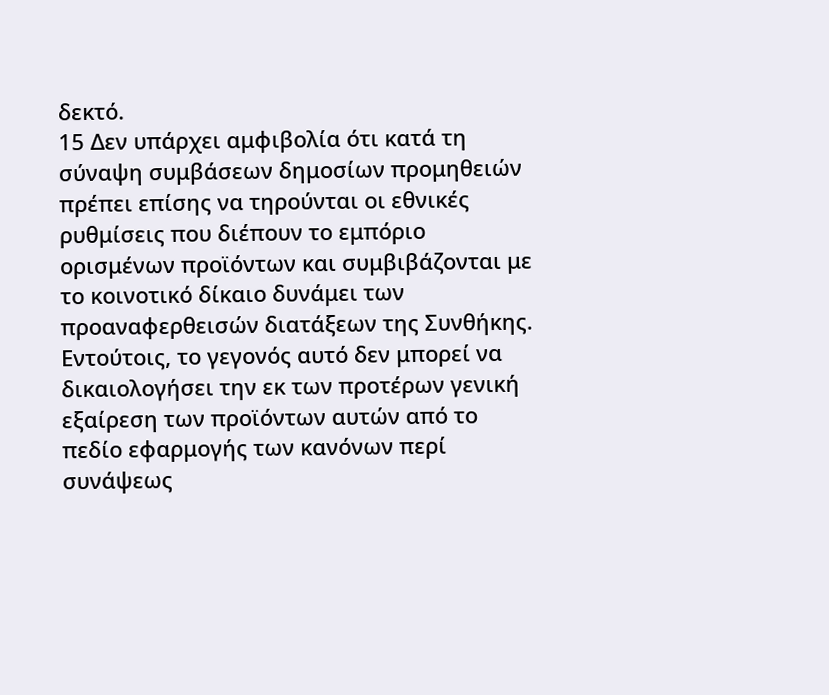δεκτό.
15 Δεν υπάρχει αμφιβολία ότι κατά τη σύναψη συμβάσεων δημοσίων προμηθειών πρέπει επίσης να τηρούνται οι εθνικές ρυθμίσεις που διέπουν το εμπόριο ορισμένων προϊόντων και συμβιβάζονται με το κοινοτικό δίκαιο δυνάμει των προαναφερθεισών διατάξεων της Συνθήκης. Εντούτοις, το γεγονός αυτό δεν μπορεί να δικαιολογήσει την εκ των προτέρων γενική εξαίρεση των προϊόντων αυτών από το πεδίο εφαρμογής των κανόνων περί συνάψεως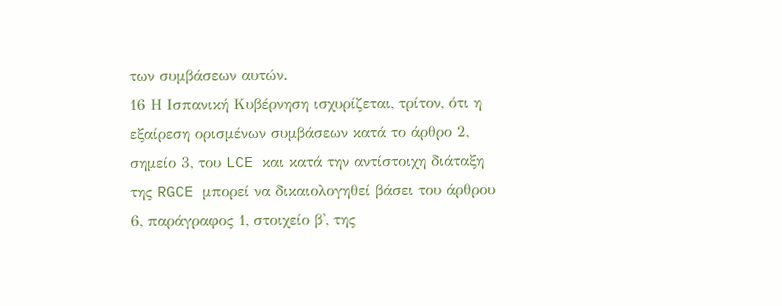των συμβάσεων αυτών.
16 Η Ισπανική Κυβέρνηση ισχυρίζεται, τρίτον, ότι η εξαίρεση ορισμένων συμβάσεων κατά το άρθρο 2, σημείο 3, του LCE και κατά την αντίστοιχη διάταξη της RGCE μπορεί να δικαιολογηθεί βάσει του άρθρου 6, παράγραφος 1, στοιχείο β', της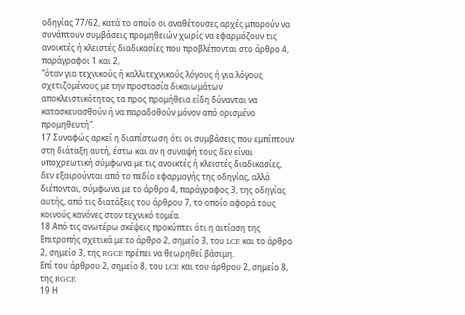οδηγίας 77/62, κατά το οποίο οι αναθέτουσες αρχές μπορούν να συνάπτουν συμβάσεις προμηθειών χωρίς να εφαρμόζουν τις ανοικτές ή κλειστές διαδικασίες που προβλέπονται στο άρθρο 4, παράγραφοι 1 και 2,
"όταν για τεχνικούς ή καλλιτεχνικούς λόγους ή για λόγους σχετιζομένους με την προστασία δικαιωμάτων αποκλειστικότητας τα προς προμήθεια είδη δύνανται να κατασκευασθούν ή να παραδοθούν μόνον από ορισμένο προμηθευτή".
17 Συναφώς αρκεί η διαπίστωση ότι οι συμβάσεις που εμπίπτουν στη διάταξη αυτή, έστω και αν η συναψή τους δεν είναι υποχρεωτική σύμφωνα με τις ανοικτές ή κλειστές διαδικασίες, δεν εξαιρούνται από το πεδίο εφαρμογής της οδηγίας, αλλά διέπονται, σύμφωνα με το άρθρο 4, παράγραφος 3, της οδηγίας αυτής, από τις διατάξεις του άρθρου 7, το οποίο αφορά τους κοινούς κανόνες στον τεχνικό τομέα.
18 Από τις ανωτέρω σκέψεις προκύπτει ότι η αιτίαση της Επιτροπής σχετικά με το άρθρο 2, σημείο 3, του LCE και το άρθρο 2, σημείο 3, της RGCE πρέπει να θεωρηθεί βάσιμη.
Επί του άρθρου 2, σημείο 8, του LCE και του άρθρου 2, σημείο 8, της RGCE
19 Η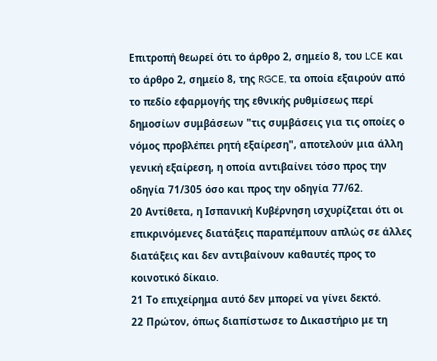Επιτροπή θεωρεί ότι το άρθρο 2, σημείο 8, του LCE και το άρθρο 2, σημείο 8, της RGCE, τα οποία εξαιρούν από το πεδίο εφαρμογής της εθνικής ρυθμίσεως περί δημοσίων συμβάσεων "τις συμβάσεις για τις οποίες ο νόμος προβλέπει ρητή εξαίρεση", αποτελούν μια άλλη γενική εξαίρεση, η οποία αντιβαίνει τόσο προς την οδηγία 71/305 όσο και προς την οδηγία 77/62.
20 Αντίθετα, η Ισπανική Κυβέρνηση ισχυρίζεται ότι οι επικρινόμενες διατάξεις παραπέμπουν απλώς σε άλλες διατάξεις και δεν αντιβαίνουν καθαυτές προς το κοινοτικό δίκαιο.
21 Το επιχείρημα αυτό δεν μπορεί να γίνει δεκτό.
22 Πρώτον, όπως διαπίστωσε το Δικαστήριο με τη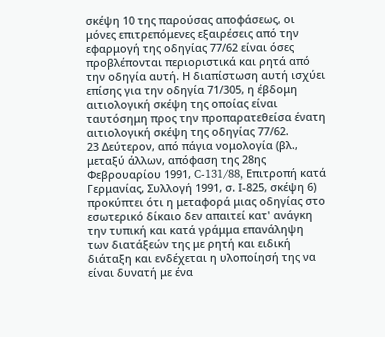σκέψη 10 της παρούσας αποφάσεως, οι μόνες επιτρεπόμενες εξαιρέσεις από την εφαρμογή της οδηγίας 77/62 είναι όσες προβλέπονται περιοριστικά και ρητά από την οδηγία αυτή. Η διαπίστωση αυτή ισχύει επίσης για την οδηγία 71/305, η έβδομη αιτιολογική σκέψη της οποίας είναι ταυτόσημη προς την προπαρατεθείσα ένατη αιτιολογική σκέψη της οδηγίας 77/62.
23 Δεύτερον, από πάγια νομολογία (βλ., μεταξύ άλλων, απόφαση της 28ης Φεβρουαρίου 1991, C-131/88, Επιτροπή κατά Γερμανίας, Συλλογή 1991, σ. Ι-825, σκέψη 6) προκύπτει ότι η μεταφορά μιας οδηγίας στο εσωτερικό δίκαιο δεν απαιτεί κατ' ανάγκη την τυπική και κατά γράμμα επανάληψη των διατάξεών της με ρητή και ειδική διάταξη και ενδέχεται η υλοποίησή της να είναι δυνατή με ένα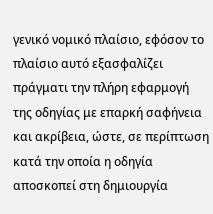γενικό νομικό πλαίσιο, εφόσον το πλαίσιο αυτό εξασφαλίζει πράγματι την πλήρη εφαρμογή της οδηγίας με επαρκή σαφήνεια και ακρίβεια, ώστε, σε περίπτωση κατά την οποία η οδηγία αποσκοπεί στη δημιουργία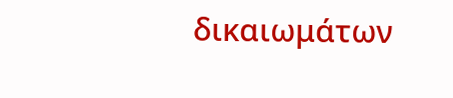δικαιωμάτων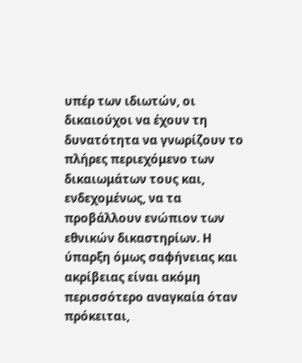υπέρ των ιδιωτών, οι δικαιούχοι να έχουν τη δυνατότητα να γνωρίζουν το πλήρες περιεχόμενο των δικαιωμάτων τους και, ενδεχομένως, να τα προβάλλουν ενώπιον των εθνικών δικαστηρίων. Η ύπαρξη όμως σαφήνειας και ακρίβειας είναι ακόμη περισσότερο αναγκαία όταν πρόκειται,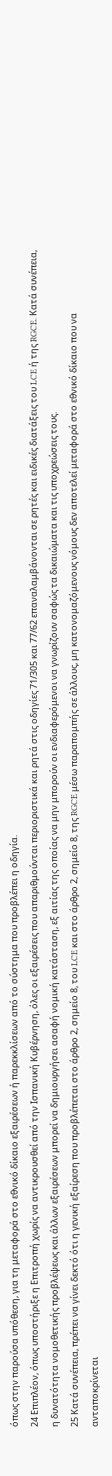όπως στην παρούσα υπόθεση, για τη μεταφορά στο εθνικό δίκαιο εξαιρέσεων ή παρεκκλίσεων από το σύστημα που προβλέπει η οδηγία.
24 Επιπλέον, όπως υποστήριξε η Επιτροπή χωρίς να αντικρουσθεί από την Ισπανική Κυβέρνηση, όλες οι εξαιρέσεις που απαριθμούνται περιοριστικά και ρητά στις οδηγίες 71/305 και 77/62 επαναλαμβάνονται σε ρητές και ειδικές διατάξεις του LCE ή της RGCE. Κατά συνέπεια, η δυνατότητα νομοθετικής προβλέψεως και άλλων εξαιρέσεων μπορεί να δημιουργήσει ασαφή νομική κατάσταση, εξ αιτίας της οποίας να μην μπορούν οι ενδιαφερόμενοι να γνωρίζουν σαφώς τα δικαιώματα και τις υποχρεώσεις τους.
25 Κατά συνέπεια, πρέπει να γίνει δεκτό ότι η γενική εξαίρεση που προβλέπεται στο άρθρο 2, σημείο 8, του LCE και στο άρθρο 2, σημείο 8, της RGCE μέσω παραπομπής σε άλλους, μη κατονομαζόμενους νόμους δεν αποτελεί μεταφορά στο εθνικό δίκαιο που να ανταποκρίνεται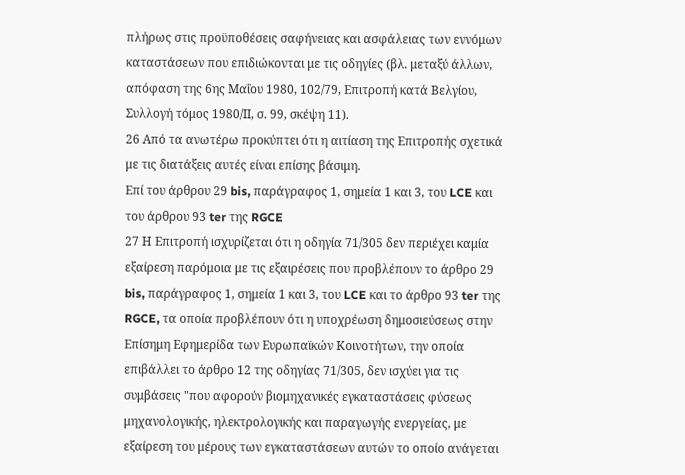πλήρως στις προϋποθέσεις σαφήνειας και ασφάλειας των εννόμων καταστάσεων που επιδιώκονται με τις οδηγίες (βλ. μεταξύ άλλων, απόφαση της 6ης Μαΐου 1980, 102/79, Επιτροπή κατά Βελγίου, Συλλογή τόμος 1980/ΙΙ, σ. 99, σκέψη 11).
26 Από τα ανωτέρω προκύπτει ότι η αιτίαση της Επιτροπής σχετικά με τις διατάξεις αυτές είναι επίσης βάσιμη.
Επί του άρθρου 29 bis, παράγραφος 1, σημεία 1 και 3, του LCE και του άρθρου 93 ter της RGCE
27 Η Επιτροπή ισχυρίζεται ότι η οδηγία 71/305 δεν περιέχει καμία εξαίρεση παρόμοια με τις εξαιρέσεις που προβλέπουν το άρθρο 29 bis, παράγραφος 1, σημεία 1 και 3, του LCE και το άρθρο 93 ter της RGCE, τα οποία προβλέπουν ότι η υποχρέωση δημοσιεύσεως στην Eπίσημη Εφημερίδα των Ευρωπαϊκών Κοινοτήτων, την οποία επιβάλλει το άρθρο 12 της οδηγίας 71/305, δεν ισχύει για τις συμβάσεις "που αφορούν βιομηχανικές εγκαταστάσεις φύσεως μηχανολογικής, ηλεκτρολογικής και παραγωγής ενεργείας, με εξαίρεση του μέρους των εγκαταστάσεων αυτών το οποίο ανάγεται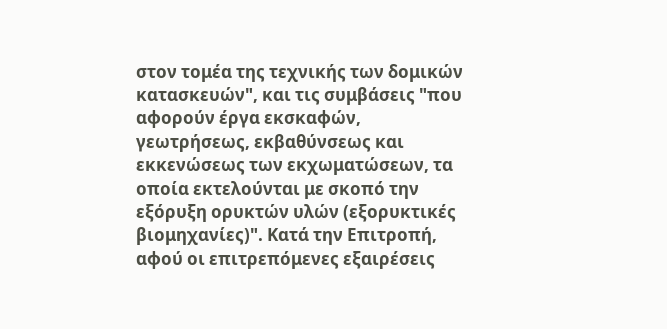στον τομέα της τεχνικής των δομικών κατασκευών", και τις συμβάσεις "που αφορούν έργα εκσκαφών, γεωτρήσεως, εκβαθύνσεως και εκκενώσεως των εκχωματώσεων, τα οποία εκτελούνται με σκοπό την εξόρυξη ορυκτών υλών (εξορυκτικές βιομηχανίες)". Κατά την Επιτροπή, αφού οι επιτρεπόμενες εξαιρέσεις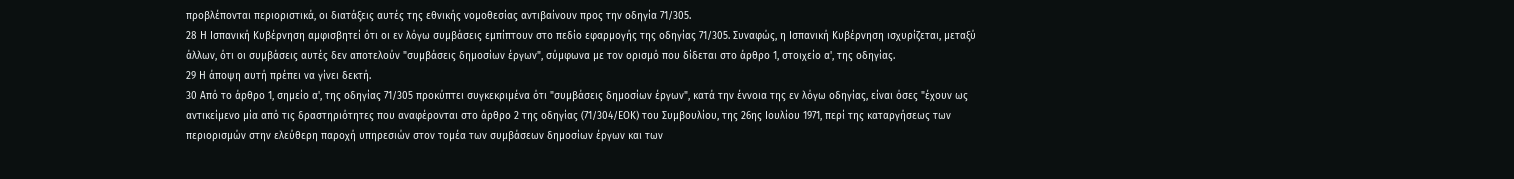προβλέπονται περιοριστικά, οι διατάξεις αυτές της εθνικής νομοθεσίας αντιβαίνουν προς την οδηγία 71/305.
28 Η Ισπανική Κυβέρνηση αμφισβητεί ότι οι εν λόγω συμβάσεις εμπίπτουν στο πεδίο εφαρμογής της οδηγίας 71/305. Συναφώς, η Ισπανική Κυβέρνηση ισχυρίζεται, μεταξύ άλλων, ότι οι συμβάσεις αυτές δεν αποτελούν "συμβάσεις δημοσίων έργων", σύμφωνα με τον ορισμό που δίδεται στο άρθρο 1, στοιχείο α', της οδηγίας.
29 Η άποψη αυτή πρέπει να γίνει δεκτή.
30 Από το άρθρο 1, σημείο α', της οδηγίας 71/305 προκύπτει συγκεκριμένα ότι "συμβάσεις δημοσίων έργων", κατά την έννοια της εν λόγω οδηγίας, είναι όσες "έχουν ως αντικείμενο μία από τις δραστηριότητες που αναφέρονται στο άρθρο 2 της οδηγίας (71/304/ΕΟΚ) του Συμβουλίου, της 26ης Ιουλίου 1971, περί της καταργήσεως των περιορισμών στην ελεύθερη παροχή υπηρεσιών στον τομέα των συμβάσεων δημοσίων έργων και των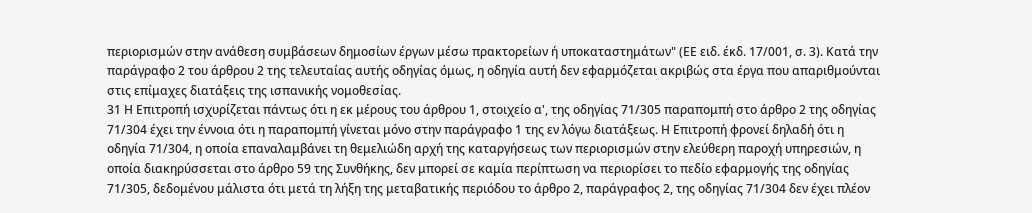περιορισμών στην ανάθεση συμβάσεων δημοσίων έργων μέσω πρακτορείων ή υποκαταστημάτων" (ΕΕ ειδ. έκδ. 17/001, σ. 3). Κατά την παράγραφο 2 του άρθρου 2 της τελευταίας αυτής οδηγίας όμως, η οδηγία αυτή δεν εφαρμόζεται ακριβώς στα έργα που απαριθμούνται στις επίμαχες διατάξεις της ισπανικής νομοθεσίας.
31 Η Επιτροπή ισχυρίζεται πάντως ότι η εκ μέρους του άρθρου 1, στοιχείο α', της οδηγίας 71/305 παραπομπή στο άρθρο 2 της οδηγίας 71/304 έχει την έννοια ότι η παραπομπή γίνεται μόνο στην παράγραφο 1 της εν λόγω διατάξεως. Η Επιτροπή φρονεί δηλαδή ότι η οδηγία 71/304, η οποία επαναλαμβάνει τη θεμελιώδη αρχή της καταργήσεως των περιορισμών στην ελεύθερη παροχή υπηρεσιών, η οποία διακηρύσσεται στο άρθρο 59 της Συνθήκης, δεν μπορεί σε καμία περίπτωση να περιορίσει το πεδίο εφαρμογής της οδηγίας 71/305, δεδομένου μάλιστα ότι μετά τη λήξη της μεταβατικής περιόδου το άρθρο 2, παράγραφος 2, της οδηγίας 71/304 δεν έχει πλέον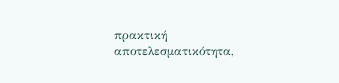πρακτική αποτελεσματικότητα,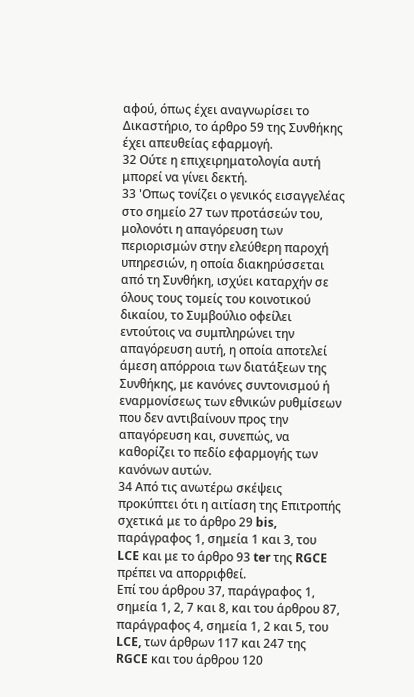αφού, όπως έχει αναγνωρίσει το Δικαστήριο, το άρθρο 59 της Συνθήκης έχει απευθείας εφαρμογή.
32 Ούτε η επιχειρηματολογία αυτή μπορεί να γίνει δεκτή.
33 'Οπως τονίζει ο γενικός εισαγγελέας στο σημείο 27 των προτάσεών του, μολονότι η απαγόρευση των περιορισμών στην ελεύθερη παροχή υπηρεσιών, η οποία διακηρύσσεται από τη Συνθήκη, ισχύει καταρχήν σε όλους τους τομείς του κοινοτικού δικαίου, το Συμβούλιο οφείλει εντούτοις να συμπληρώνει την απαγόρευση αυτή, η οποία αποτελεί άμεση απόρροια των διατάξεων της Συνθήκης, με κανόνες συντονισμού ή εναρμονίσεως των εθνικών ρυθμίσεων που δεν αντιβαίνουν προς την απαγόρευση και, συνεπώς, να καθορίζει το πεδίο εφαρμογής των κανόνων αυτών.
34 Από τις ανωτέρω σκέψεις προκύπτει ότι η αιτίαση της Επιτροπής σχετικά με το άρθρο 29 bis, παράγραφος 1, σημεία 1 και 3, του LCE και με το άρθρο 93 ter της RGCE πρέπει να απορριφθεί.
Eπί του άρθρου 37, παράγραφος 1, σημεία 1, 2, 7 και 8, και του άρθρου 87, παράγραφος 4, σημεία 1, 2 και 5, του LCE, των άρθρων 117 και 247 της RGCE και του άρθρου 120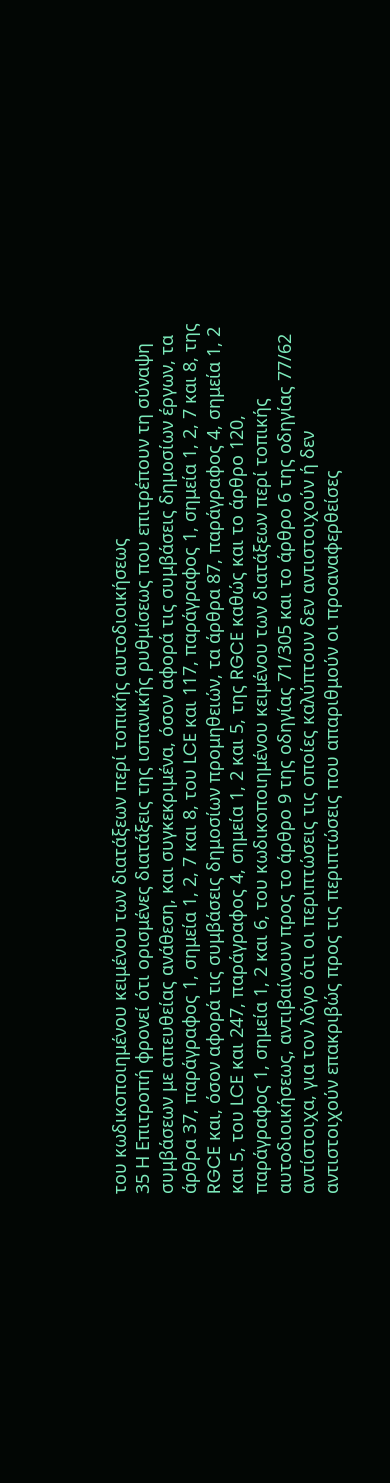του κωδικοποιημένου κειμένου των διατάξεων περί τοπικής αυτοδιοικήσεως
35 Η Επιτροπή φρονεί ότι ορισμένες διατάξεις της ισπανικής ρυθμίσεως που επιτρέπουν τη σύναψη συμβάσεων με απευθείας ανάθεση, και συγκεκριμένα, όσον αφορά τις συμβάσεις δημοσίων έργων, τα άρθρα 37, παράγραφος 1, σημεία 1, 2, 7 και 8, του LCE και 117, παράγραφος 1, σημεία 1, 2, 7 και 8, της RGCE και, όσον αφορά τις συμβάσεις δημοσίων προμηθειών, τα άρθρα 87, παράγραφος 4, σημεία 1, 2 και 5, του LCE και 247, παράγραφος 4, σημεία 1, 2 και 5, της RGCE καθώς και το άρθρο 120, παράγραφος 1, σημεία 1, 2 και 6, του κωδικοποιημένου κειμένου των διατάξεων περί τοπικής αυτοδιοικήσεως, αντιβαίνουν προς το άρθρο 9 της οδηγίας 71/305 και το άρθρο 6 της οδηγίας 77/62 αντίστοιχα, για τον λόγο ότι οι περιπτώσεις τις οποίες καλύπτουν δεν αντιστοιχούν ή δεν αντιστοιχούν επακριβώς προς τις περιπτώσεις που απαριθμούν οι προαναφερθείσες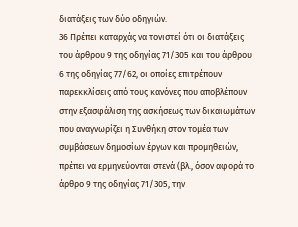διατάξεις των δύο οδηγιών.
36 Πρέπει καταρχάς να τονιστεί ότι οι διατάξεις του άρθρου 9 της οδηγίας 71/305 και του άρθρου 6 της οδηγίας 77/62, οι οποίες επιτρέπουν παρεκκλίσεις από τους κανόνες που αποβλέπουν στην εξασφάλιση της ασκήσεως των δικαιωμάτων που αναγνωρίζει η Συνθήκη στον τομέα των συμβάσεων δημοσίων έργων και προμηθειών, πρέπει να ερμηνεύονται στενά (βλ., όσον αφορά το άρθρο 9 της οδηγίας 71/305, την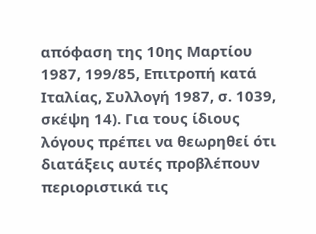απόφαση της 10ης Μαρτίου 1987, 199/85, Επιτροπή κατά Ιταλίας, Συλλογή 1987, σ. 1039, σκέψη 14). Για τους ίδιους λόγους πρέπει να θεωρηθεί ότι διατάξεις αυτές προβλέπουν περιοριστικά τις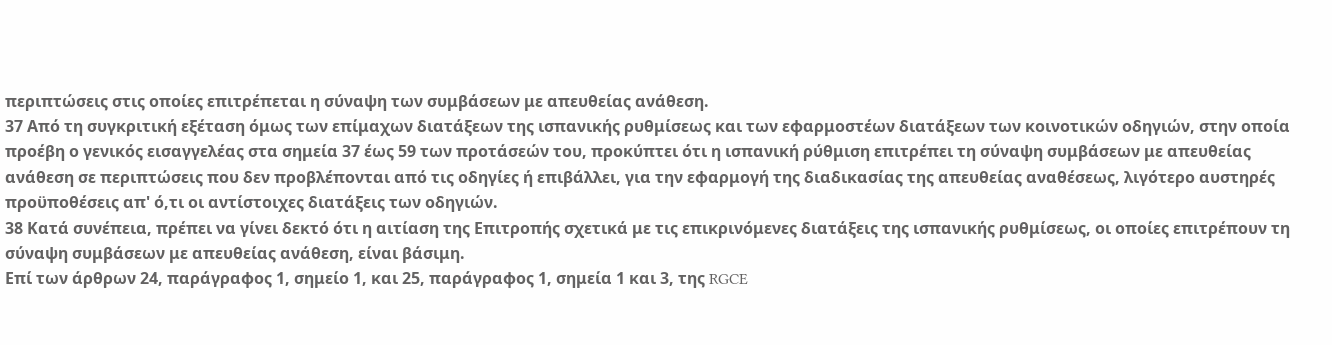περιπτώσεις στις οποίες επιτρέπεται η σύναψη των συμβάσεων με απευθείας ανάθεση.
37 Από τη συγκριτική εξέταση όμως των επίμαχων διατάξεων της ισπανικής ρυθμίσεως και των εφαρμοστέων διατάξεων των κοινοτικών οδηγιών, στην οποία προέβη ο γενικός εισαγγελέας στα σημεία 37 έως 59 των προτάσεών του, προκύπτει ότι η ισπανική ρύθμιση επιτρέπει τη σύναψη συμβάσεων με απευθείας ανάθεση σε περιπτώσεις που δεν προβλέπονται από τις οδηγίες ή επιβάλλει, για την εφαρμογή της διαδικασίας της απευθείας αναθέσεως, λιγότερο αυστηρές προϋποθέσεις απ' ό,τι οι αντίστοιχες διατάξεις των οδηγιών.
38 Κατά συνέπεια, πρέπει να γίνει δεκτό ότι η αιτίαση της Επιτροπής σχετικά με τις επικρινόμενες διατάξεις της ισπανικής ρυθμίσεως, οι οποίες επιτρέπουν τη σύναψη συμβάσεων με απευθείας ανάθεση, είναι βάσιμη.
Επί των άρθρων 24, παράγραφος 1, σημείο 1, και 25, παράγραφος 1, σημεία 1 και 3, της RGCE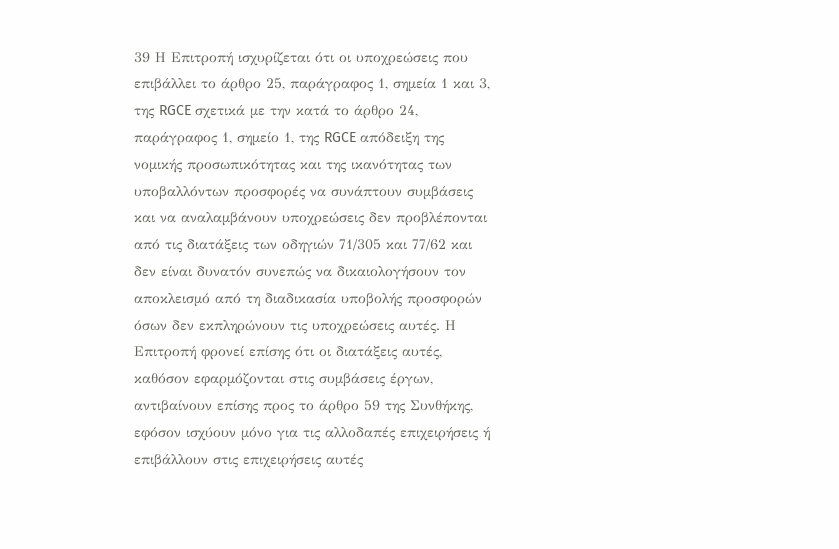39 Η Επιτροπή ισχυρίζεται ότι οι υποχρεώσεις που επιβάλλει το άρθρο 25, παράγραφος 1, σημεία 1 και 3, της RGCE σχετικά με την κατά το άρθρο 24, παράγραφος 1, σημείο 1, της RGCE απόδειξη της νομικής προσωπικότητας και της ικανότητας των υποβαλλόντων προσφορές να συνάπτουν συμβάσεις και να αναλαμβάνουν υποχρεώσεις δεν προβλέπονται από τις διατάξεις των οδηγιών 71/305 και 77/62 και δεν είναι δυνατόν συνεπώς να δικαιολογήσουν τον αποκλεισμό από τη διαδικασία υποβολής προσφορών όσων δεν εκπληρώνουν τις υποχρεώσεις αυτές. Η Επιτροπή φρονεί επίσης ότι οι διατάξεις αυτές, καθόσον εφαρμόζονται στις συμβάσεις έργων, αντιβαίνουν επίσης προς το άρθρο 59 της Συνθήκης, εφόσον ισχύουν μόνο για τις αλλοδαπές επιχειρήσεις ή επιβάλλουν στις επιχειρήσεις αυτές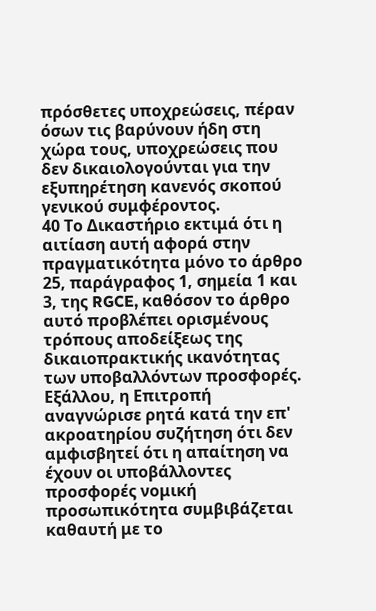πρόσθετες υποχρεώσεις, πέραν όσων τις βαρύνουν ήδη στη χώρα τους, υποχρεώσεις που δεν δικαιολογούνται για την εξυπηρέτηση κανενός σκοπού γενικού συμφέροντος.
40 Το Δικαστήριο εκτιμά ότι η αιτίαση αυτή αφορά στην πραγματικότητα μόνο το άρθρο 25, παράγραφος 1, σημεία 1 και 3, της RGCE, καθόσον το άρθρο αυτό προβλέπει ορισμένους τρόπους αποδείξεως της δικαιοπρακτικής ικανότητας των υποβαλλόντων προσφορές. Εξάλλου, η Επιτροπή αναγνώρισε ρητά κατά την επ' ακροατηρίου συζήτηση ότι δεν αμφισβητεί ότι η απαίτηση να έχουν οι υποβάλλοντες προσφορές νομική προσωπικότητα συμβιβάζεται καθαυτή με το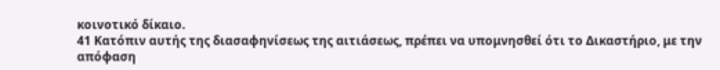κοινοτικό δίκαιο.
41 Κατόπιν αυτής της διασαφηνίσεως της αιτιάσεως, πρέπει να υπομνησθεί ότι το Δικαστήριο, με την απόφαση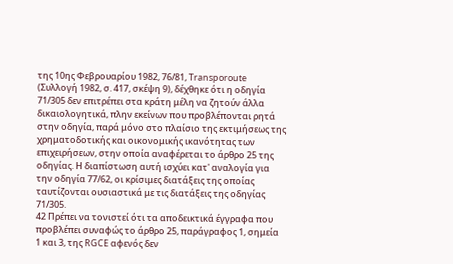της 10ης Φεβρουαρίου 1982, 76/81, Transporoute (Συλλογή 1982, σ. 417, σκέψη 9), δέχθηκε ότι η οδηγία 71/305 δεν επιτρέπει στα κράτη μέλη να ζητούν άλλα δικαιολογητικά, πλην εκείνων που προβλέπονται ρητά στην οδηγία, παρά μόνο στο πλαίσιο της εκτιμήσεως της χρηματοδοτικής και οικονομικής ικανότητας των επιχειρήσεων, στην οποία αναφέρεται το άρθρο 25 της οδηγίας. Η διαπίστωση αυτή ισχύει κατ' αναλογία για την οδηγία 77/62, οι κρίσιμες διατάξεις της οποίας ταυτίζονται ουσιαστικά με τις διατάξεις της οδηγίας 71/305.
42 Πρέπει να τονιστεί ότι τα αποδεικτικά έγγραφα που προβλέπει συναφώς το άρθρο 25, παράγραφος 1, σημεία 1 και 3, της RGCE αφενός δεν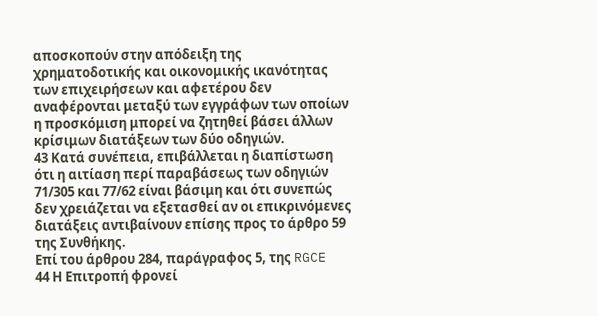αποσκοπούν στην απόδειξη της χρηματοδοτικής και οικονομικής ικανότητας των επιχειρήσεων και αφετέρου δεν αναφέρονται μεταξύ των εγγράφων των οποίων η προσκόμιση μπορεί να ζητηθεί βάσει άλλων κρίσιμων διατάξεων των δύο οδηγιών.
43 Κατά συνέπεια, επιβάλλεται η διαπίστωση ότι η αιτίαση περί παραβάσεως των οδηγιών 71/305 και 77/62 είναι βάσιμη και ότι συνεπώς δεν χρειάζεται να εξετασθεί αν οι επικρινόμενες διατάξεις αντιβαίνουν επίσης προς το άρθρο 59 της Συνθήκης.
Επί του άρθρου 284, παράγραφος 5, της RGCE
44 Η Επιτροπή φρονεί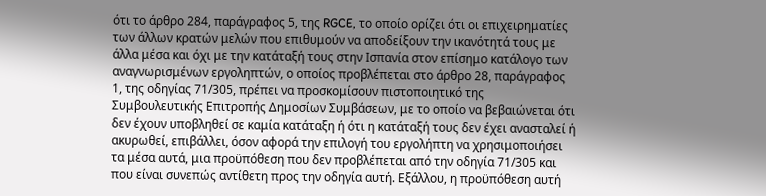ότι το άρθρο 284, παράγραφος 5, της RGCE, το οποίο ορίζει ότι οι επιχειρηματίες των άλλων κρατών μελών που επιθυμούν να αποδείξουν την ικανότητά τους με άλλα μέσα και όχι με την κατάταξή τους στην Ισπανία στον επίσημο κατάλογο των αναγνωρισμένων εργοληπτών, ο οποίος προβλέπεται στο άρθρο 28, παράγραφος 1, της οδηγίας 71/305, πρέπει να προσκομίσουν πιστοποιητικό της Συμβουλευτικής Επιτροπής Δημοσίων Συμβάσεων, με το οποίο να βεβαιώνεται ότι δεν έχουν υποβληθεί σε καμία κατάταξη ή ότι η κατάταξή τους δεν έχει ανασταλεί ή ακυρωθεί, επιβάλλει, όσον αφορά την επιλογή του εργολήπτη να χρησιμοποιήσει τα μέσα αυτά, μια προϋπόθεση που δεν προβλέπεται από την οδηγία 71/305 και που είναι συνεπώς αντίθετη προς την οδηγία αυτή. Εξάλλου, η προϋπόθεση αυτή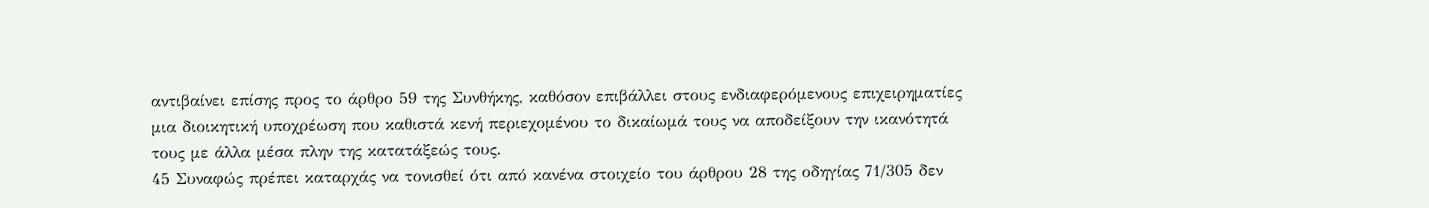αντιβαίνει επίσης προς το άρθρο 59 της Συνθήκης, καθόσον επιβάλλει στους ενδιαφερόμενους επιχειρηματίες μια διοικητική υποχρέωση που καθιστά κενή περιεχομένου το δικαίωμά τους να αποδείξουν την ικανότητά τους με άλλα μέσα πλην της κατατάξεώς τους.
45 Συναφώς πρέπει καταρχάς να τονισθεί ότι από κανένα στοιχείο του άρθρου 28 της οδηγίας 71/305 δεν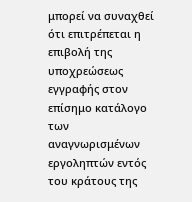μπορεί να συναχθεί ότι επιτρέπεται η επιβολή της υποχρεώσεως εγγραφής στον επίσημο κατάλογο των αναγνωρισμένων εργοληπτών εντός του κράτους της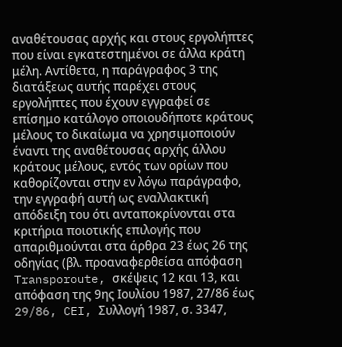αναθέτουσας αρχής και στους εργολήπτες που είναι εγκατεστημένοι σε άλλα κράτη μέλη. Αντίθετα, η παράγραφος 3 της διατάξεως αυτής παρέχει στους εργολήπτες που έχουν εγγραφεί σε επίσημο κατάλογο οποιουδήποτε κράτους μέλους το δικαίωμα να χρησιμοποιούν έναντι της αναθέτουσας αρχής άλλου κράτους μέλους, εντός των ορίων που καθορίζονται στην εν λόγω παράγραφο, την εγγραφή αυτή ως εναλλακτική απόδειξη του ότι ανταποκρίνονται στα κριτήρια ποιοτικής επιλογής που απαριθμούνται στα άρθρα 23 έως 26 της οδηγίας (βλ. προαναφερθείσα απόφαση Transporoute, σκέψεις 12 και 13, και απόφαση της 9ης Ιουλίου 1987, 27/86 έως 29/86, CEI, Συλλογή 1987, σ. 3347,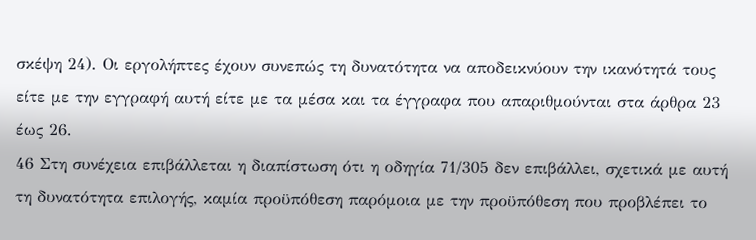σκέψη 24). Οι εργολήπτες έχουν συνεπώς τη δυνατότητα να αποδεικνύουν την ικανότητά τους είτε με την εγγραφή αυτή είτε με τα μέσα και τα έγγραφα που απαριθμούνται στα άρθρα 23 έως 26.
46 Στη συνέχεια επιβάλλεται η διαπίστωση ότι η οδηγία 71/305 δεν επιβάλλει, σχετικά με αυτή τη δυνατότητα επιλογής, καμία προϋπόθεση παρόμοια με την προϋπόθεση που προβλέπει το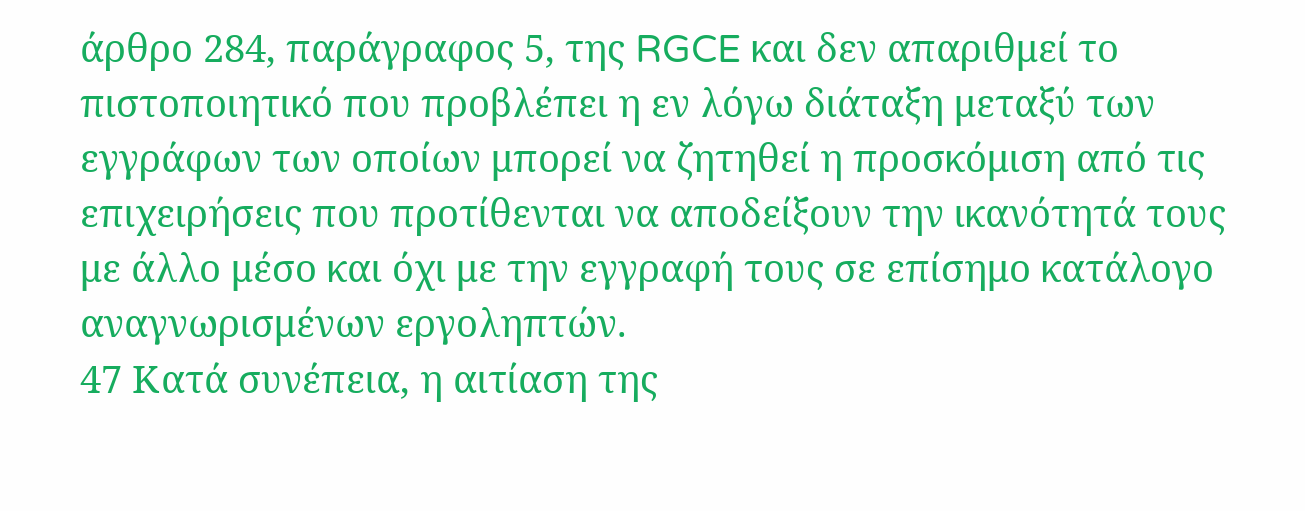άρθρο 284, παράγραφος 5, της RGCE και δεν απαριθμεί το πιστοποιητικό που προβλέπει η εν λόγω διάταξη μεταξύ των εγγράφων των οποίων μπορεί να ζητηθεί η προσκόμιση από τις επιχειρήσεις που προτίθενται να αποδείξουν την ικανότητά τους με άλλο μέσο και όχι με την εγγραφή τους σε επίσημο κατάλογο αναγνωρισμένων εργοληπτών.
47 Κατά συνέπεια, η αιτίαση της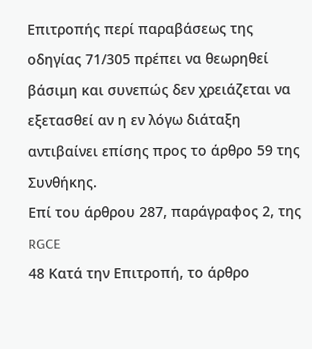Επιτροπής περί παραβάσεως της οδηγίας 71/305 πρέπει να θεωρηθεί βάσιμη και συνεπώς δεν χρειάζεται να εξετασθεί αν η εν λόγω διάταξη αντιβαίνει επίσης προς το άρθρο 59 της Συνθήκης.
Επί του άρθρου 287, παράγραφος 2, της RGCE
48 Κατά την Επιτροπή, το άρθρο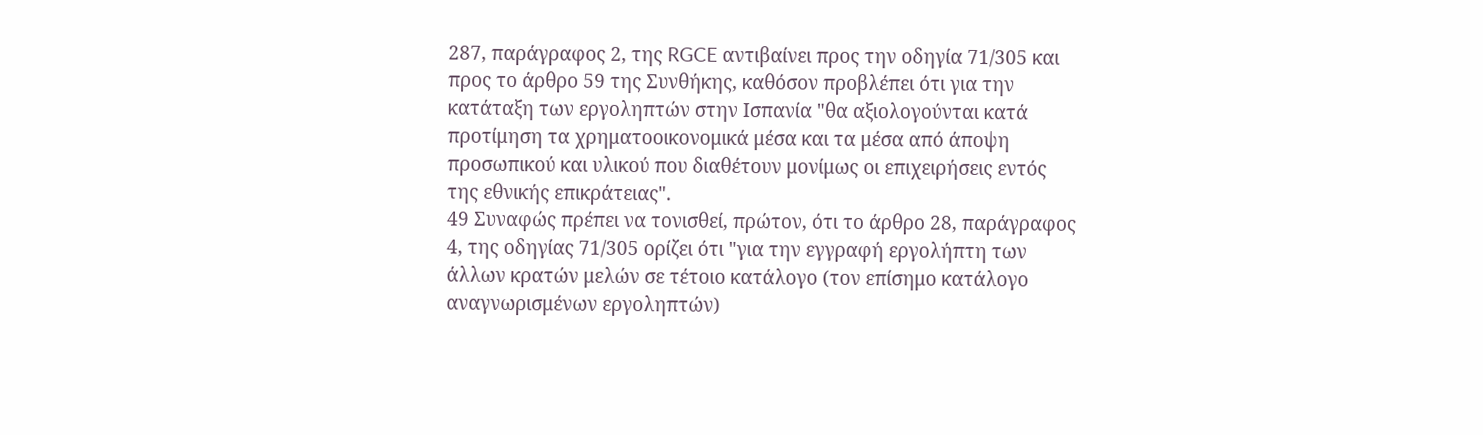287, παράγραφος 2, της RGCE αντιβαίνει προς την οδηγία 71/305 και προς το άρθρο 59 της Συνθήκης, καθόσον προβλέπει ότι για την κατάταξη των εργοληπτών στην Ισπανία "θα αξιολογούνται κατά προτίμηση τα χρηματοοικονομικά μέσα και τα μέσα από άποψη προσωπικού και υλικού που διαθέτουν μονίμως οι επιχειρήσεις εντός της εθνικής επικράτειας".
49 Συναφώς πρέπει να τονισθεί, πρώτον, ότι το άρθρο 28, παράγραφος 4, της οδηγίας 71/305 ορίζει ότι "για την εγγραφή εργολήπτη των άλλων κρατών μελών σε τέτοιο κατάλογο (τον επίσημο κατάλογο αναγνωρισμένων εργοληπτών)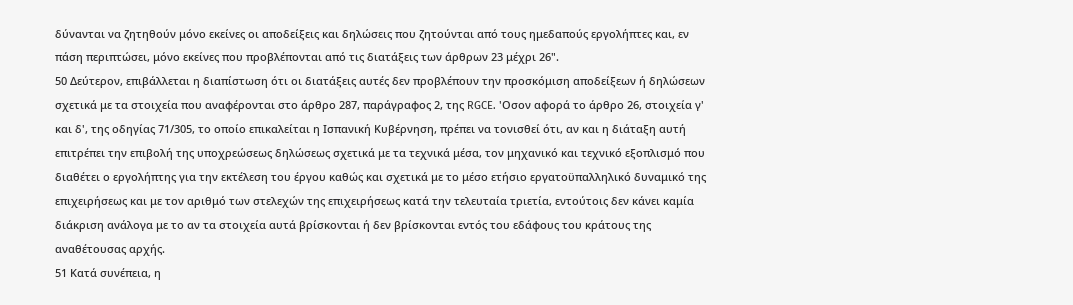δύνανται να ζητηθούν μόνο εκείνες οι αποδείξεις και δηλώσεις που ζητούνται από τους ημεδαπούς εργολήπτες και, εν πάση περιπτώσει, μόνο εκείνες που προβλέπονται από τις διατάξεις των άρθρων 23 μέχρι 26".
50 Δεύτερον, επιβάλλεται η διαπίστωση ότι οι διατάξεις αυτές δεν προβλέπουν την προσκόμιση αποδείξεων ή δηλώσεων σχετικά με τα στοιχεία που αναφέρονται στο άρθρο 287, παράγραφος 2, της RGCE. 'Οσον αφορά το άρθρο 26, στοιχεία γ' και δ', της οδηγίας 71/305, το οποίο επικαλείται η Ισπανική Κυβέρνηση, πρέπει να τονισθεί ότι, αν και η διάταξη αυτή επιτρέπει την επιβολή της υποχρεώσεως δηλώσεως σχετικά με τα τεχνικά μέσα, τον μηχανικό και τεχνικό εξοπλισμό που διαθέτει ο εργολήπτης για την εκτέλεση του έργου καθώς και σχετικά με το μέσο ετήσιο εργατοϋπαλληλικό δυναμικό της επιχειρήσεως και με τον αριθμό των στελεχών της επιχειρήσεως κατά την τελευταία τριετία, εντούτοις δεν κάνει καμία διάκριση ανάλογα με το αν τα στοιχεία αυτά βρίσκονται ή δεν βρίσκονται εντός του εδάφους του κράτους της αναθέτουσας αρχής.
51 Κατά συνέπεια, η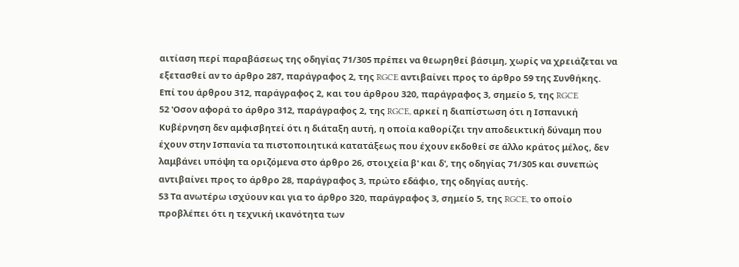αιτίαση περί παραβάσεως της οδηγίας 71/305 πρέπει να θεωρηθεί βάσιμη, χωρίς να χρειάζεται να εξετασθεί αν το άρθρο 287, παράγραφος 2, της RGCE αντιβαίνει προς το άρθρο 59 της Συνθήκης.
Επί του άρθρου 312, παράγραφος 2, και του άρθρου 320, παράγραφος 3, σημείο 5, της RGCE
52 'Οσον αφορά το άρθρο 312, παράγραφος 2, της RGCE, αρκεί η διαπίστωση ότι η Ισπανική Κυβέρνηση δεν αμφισβητεί ότι η διάταξη αυτή, η οποία καθορίζει την αποδεικτική δύναμη που έχουν στην Ισπανία τα πιστοποιητικά κατατάξεως που έχουν εκδοθεί σε άλλο κράτος μέλος, δεν λαμβάνει υπόψη τα οριζόμενα στο άρθρο 26, στοιχεία β' και δ', της οδηγίας 71/305 και συνεπώς αντιβαίνει προς το άρθρο 28, παράγραφος 3, πρώτο εδάφιο, της οδηγίας αυτής.
53 Τα ανωτέρω ισχύουν και για το άρθρο 320, παράγραφος 3, σημείο 5, της RGCE, το οποίο προβλέπει ότι η τεχνική ικανότητα των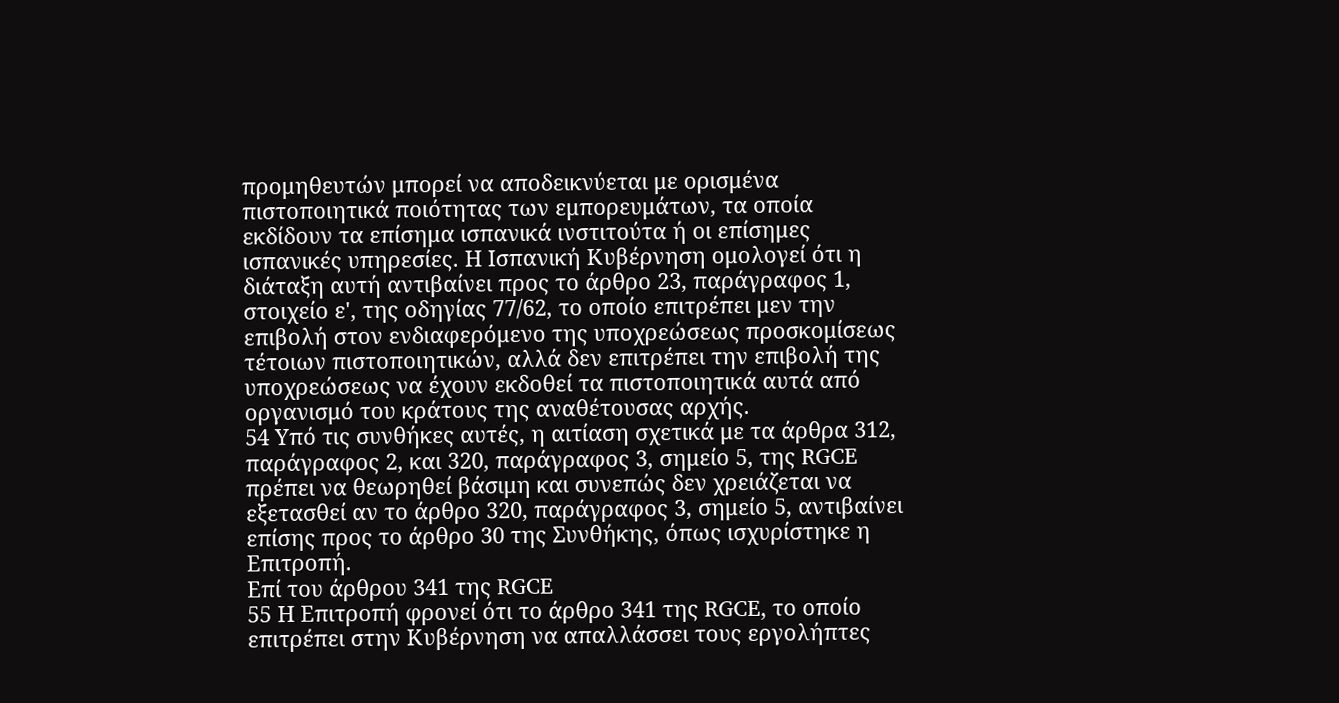προμηθευτών μπορεί να αποδεικνύεται με ορισμένα πιστοποιητικά ποιότητας των εμπορευμάτων, τα οποία εκδίδουν τα επίσημα ισπανικά ινστιτούτα ή οι επίσημες ισπανικές υπηρεσίες. Η Ισπανική Κυβέρνηση ομολογεί ότι η διάταξη αυτή αντιβαίνει προς το άρθρο 23, παράγραφος 1, στοιχείο ε', της οδηγίας 77/62, το οποίο επιτρέπει μεν την επιβολή στον ενδιαφερόμενο της υποχρεώσεως προσκομίσεως τέτοιων πιστοποιητικών, αλλά δεν επιτρέπει την επιβολή της υποχρεώσεως να έχουν εκδοθεί τα πιστοποιητικά αυτά από οργανισμό του κράτους της αναθέτουσας αρχής.
54 Υπό τις συνθήκες αυτές, η αιτίαση σχετικά με τα άρθρα 312, παράγραφος 2, και 320, παράγραφος 3, σημείο 5, της RGCE πρέπει να θεωρηθεί βάσιμη και συνεπώς δεν χρειάζεται να εξετασθεί αν το άρθρο 320, παράγραφος 3, σημείο 5, αντιβαίνει επίσης προς το άρθρο 30 της Συνθήκης, όπως ισχυρίστηκε η Επιτροπή.
Επί του άρθρου 341 της RGCE
55 Η Επιτροπή φρονεί ότι το άρθρο 341 της RGCE, το οποίο επιτρέπει στην Κυβέρνηση να απαλλάσσει τους εργολήπτες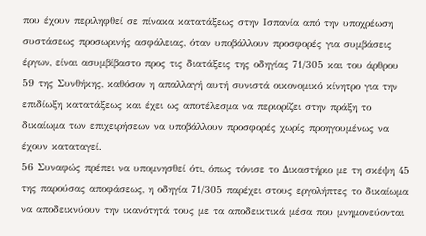που έχουν περιληφθεί σε πίνακα κατατάξεως στην Ισπανία από την υποχρέωση συστάσεως προσωρινής ασφάλειας, όταν υποβάλλουν προσφορές για συμβάσεις έργων, είναι ασυμβίβαστο προς τις διατάξεις της οδηγίας 71/305 και του άρθρου 59 της Συνθήκης, καθόσον η απαλλαγή αυτή συνιστά οικονομικό κίνητρο για την επιδίωξη κατατάξεως και έχει ως αποτέλεσμα να περιορίζει στην πράξη το δικαίωμα των επιχειρήσεων να υποβάλλουν προσφορές χωρίς προηγουμένως να έχουν καταταγεί.
56 Συναφώς πρέπει να υπομνησθεί ότι, όπως τόνισε το Δικαστήριο με τη σκέψη 45 της παρούσας αποφάσεως, η οδηγία 71/305 παρέχει στους εργολήπτες το δικαίωμα να αποδεικνύουν την ικανότητά τους με τα αποδεικτικά μέσα που μνημονεύονται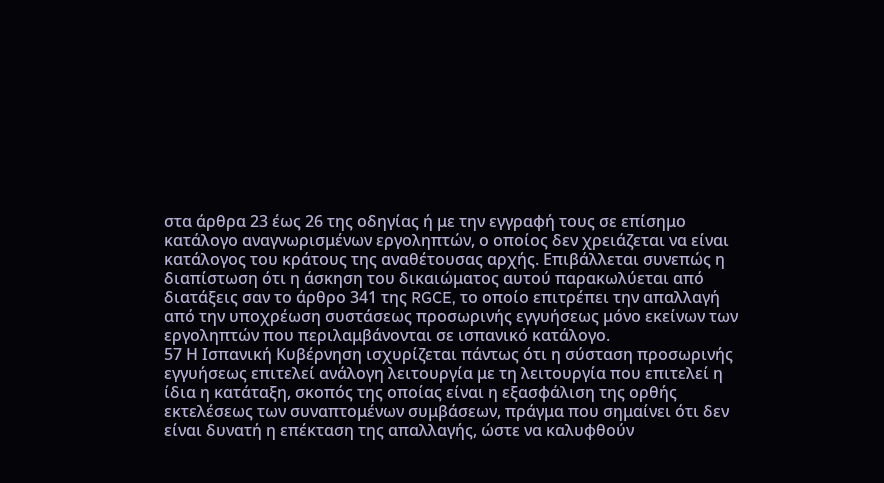στα άρθρα 23 έως 26 της οδηγίας ή με την εγγραφή τους σε επίσημο κατάλογο αναγνωρισμένων εργοληπτών, ο οποίος δεν χρειάζεται να είναι κατάλογος του κράτους της αναθέτουσας αρχής. Επιβάλλεται συνεπώς η διαπίστωση ότι η άσκηση του δικαιώματος αυτού παρακωλύεται από διατάξεις σαν το άρθρο 341 της RGCE, το οποίο επιτρέπει την απαλλαγή από την υποχρέωση συστάσεως προσωρινής εγγυήσεως μόνο εκείνων των εργοληπτών που περιλαμβάνονται σε ισπανικό κατάλογο.
57 Η Ισπανική Κυβέρνηση ισχυρίζεται πάντως ότι η σύσταση προσωρινής εγγυήσεως επιτελεί ανάλογη λειτουργία με τη λειτουργία που επιτελεί η ίδια η κατάταξη, σκοπός της οποίας είναι η εξασφάλιση της ορθής εκτελέσεως των συναπτομένων συμβάσεων, πράγμα που σημαίνει ότι δεν είναι δυνατή η επέκταση της απαλλαγής, ώστε να καλυφθούν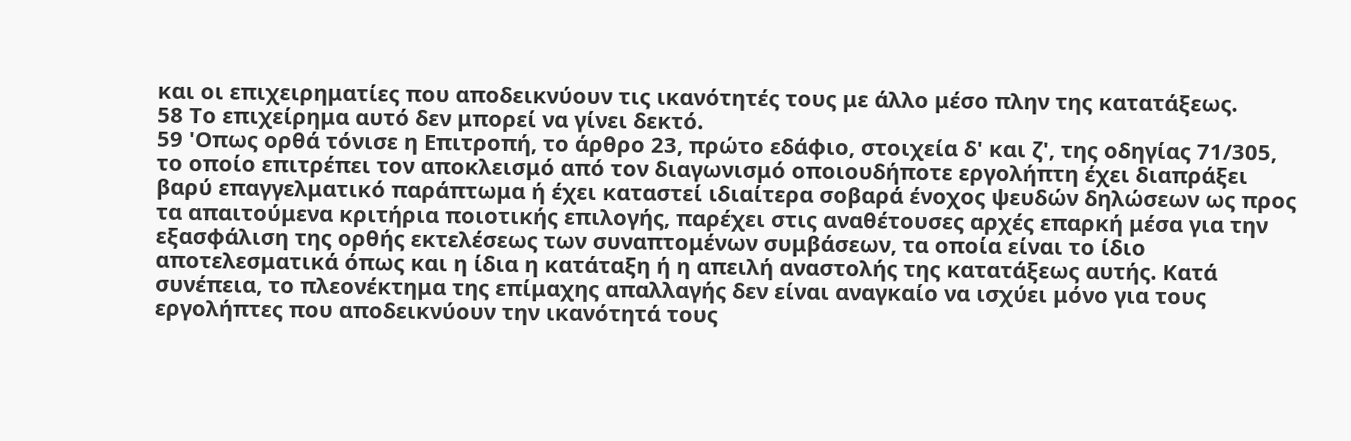και οι επιχειρηματίες που αποδεικνύουν τις ικανότητές τους με άλλο μέσο πλην της κατατάξεως.
58 Το επιχείρημα αυτό δεν μπορεί να γίνει δεκτό.
59 'Οπως ορθά τόνισε η Επιτροπή, το άρθρο 23, πρώτο εδάφιο, στοιχεία δ' και ζ', της οδηγίας 71/305, το οποίο επιτρέπει τον αποκλεισμό από τον διαγωνισμό οποιουδήποτε εργολήπτη έχει διαπράξει βαρύ επαγγελματικό παράπτωμα ή έχει καταστεί ιδιαίτερα σοβαρά ένοχος ψευδών δηλώσεων ως προς τα απαιτούμενα κριτήρια ποιοτικής επιλογής, παρέχει στις αναθέτουσες αρχές επαρκή μέσα για την εξασφάλιση της ορθής εκτελέσεως των συναπτομένων συμβάσεων, τα οποία είναι το ίδιο αποτελεσματικά όπως και η ίδια η κατάταξη ή η απειλή αναστολής της κατατάξεως αυτής. Κατά συνέπεια, το πλεονέκτημα της επίμαχης απαλλαγής δεν είναι αναγκαίο να ισχύει μόνο για τους εργολήπτες που αποδεικνύουν την ικανότητά τους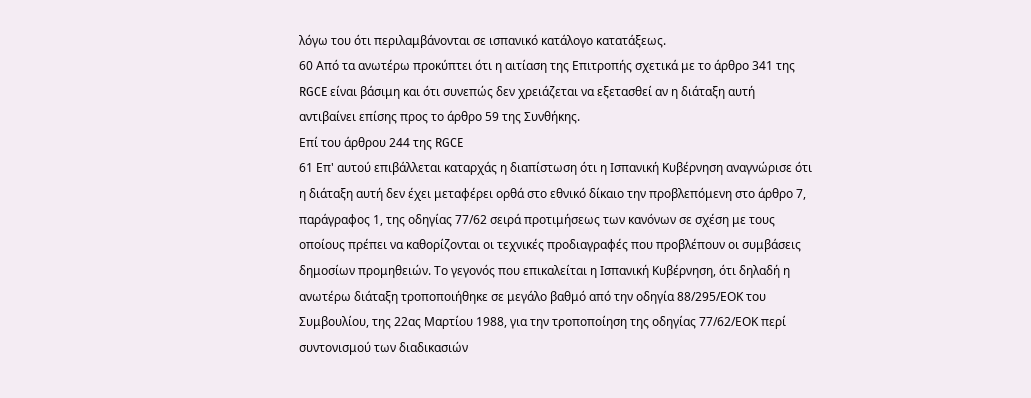λόγω του ότι περιλαμβάνονται σε ισπανικό κατάλογο κατατάξεως.
60 Από τα ανωτέρω προκύπτει ότι η αιτίαση της Επιτροπής σχετικά με το άρθρο 341 της RGCE είναι βάσιμη και ότι συνεπώς δεν χρειάζεται να εξετασθεί αν η διάταξη αυτή αντιβαίνει επίσης προς το άρθρο 59 της Συνθήκης.
Επί του άρθρου 244 της RGCE
61 Επ' αυτού επιβάλλεται καταρχάς η διαπίστωση ότι η Ισπανική Κυβέρνηση αναγνώρισε ότι η διάταξη αυτή δεν έχει μεταφέρει ορθά στο εθνικό δίκαιο την προβλεπόμενη στο άρθρο 7, παράγραφος 1, της οδηγίας 77/62 σειρά προτιμήσεως των κανόνων σε σχέση με τους οποίους πρέπει να καθορίζονται οι τεχνικές προδιαγραφές που προβλέπουν οι συμβάσεις δημοσίων προμηθειών. Το γεγονός που επικαλείται η Ισπανική Κυβέρνηση, ότι δηλαδή η ανωτέρω διάταξη τροποποιήθηκε σε μεγάλο βαθμό από την οδηγία 88/295/ΕΟΚ του Συμβουλίου, της 22ας Μαρτίου 1988, για την τροποποίηση της οδηγίας 77/62/ΕΟΚ περί συντονισμού των διαδικασιών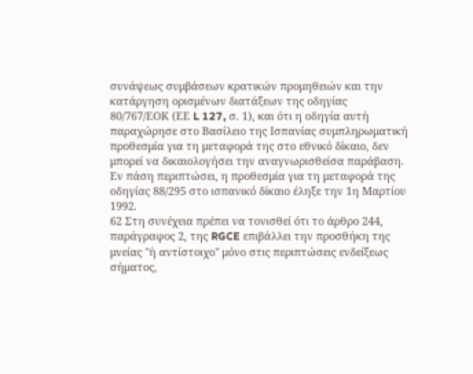συνάψεως συμβάσεων κρατικών προμηθειών και την κατάργηση ορισμένων διατάξεων της οδηγίας 80/767/ΕΟΚ (ΕΕ L 127, σ. 1), και ότι η οδηγία αυτή παραχώρησε στο Βασίλειο της Ισπανίας συμπληρωματική προθεσμία για τη μεταφορά της στο εθνικό δίκαιο, δεν μπορεί να δικαιολογήσει την αναγνωρισθείσα παράβαση. Εν πάση περιπτώσει, η προθεσμία για τη μεταφορά της οδηγίας 88/295 στο ισπανικό δίκαιο έληξε την 1η Μαρτίου 1992.
62 Στη συνέχεια πρέπει να τονισθεί ότι το άρθρο 244, παράγραφος 2, της RGCE επιβάλλει την προσθήκη της μνείας "ή αντίστοιχο" μόνο στις περιπτώσεις ενδείξεως σήματος,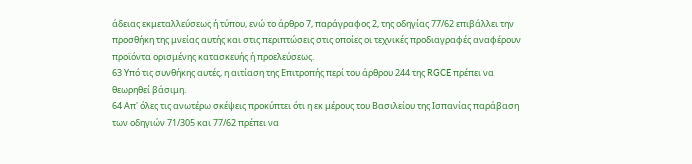άδειας εκμεταλλεύσεως ή τύπου, ενώ το άρθρο 7, παράγραφος 2, της οδηγίας 77/62 επιβάλλει την προσθήκη της μνείας αυτής και στις περιπτώσεις στις οποίες οι τεχνικές προδιαγραφές αναφέρουν προϊόντα ορισμένης κατασκευής ή προελεύσεως.
63 Υπό τις συνθήκης αυτές, η αιτίαση της Επιτροπής περί του άρθρου 244 της RGCE πρέπει να θεωρηθεί βάσιμη.
64 Απ' όλες τις ανωτέρω σκέψεις προκύπτει ότι η εκ μέρους του Βασιλείου της Ισπανίας παράβαση των οδηγιών 71/305 και 77/62 πρέπει να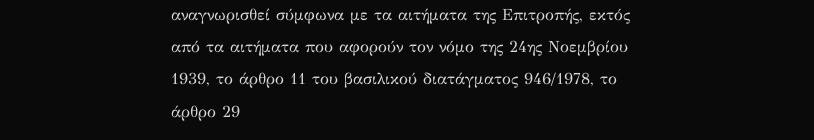αναγνωρισθεί σύμφωνα με τα αιτήματα της Επιτροπής, εκτός από τα αιτήματα που αφορούν τον νόμο της 24ης Νοεμβρίου 1939, το άρθρο 11 του βασιλικού διατάγματος 946/1978, το άρθρο 29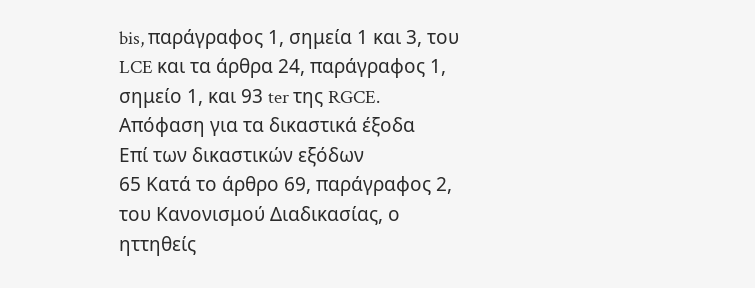bis, παράγραφος 1, σημεία 1 και 3, του LCE και τα άρθρα 24, παράγραφος 1, σημείο 1, και 93 ter της RGCE.
Απόφαση για τα δικαστικά έξοδα
Επί των δικαστικών εξόδων
65 Κατά το άρθρο 69, παράγραφος 2, του Κανονισμού Διαδικασίας, ο ηττηθείς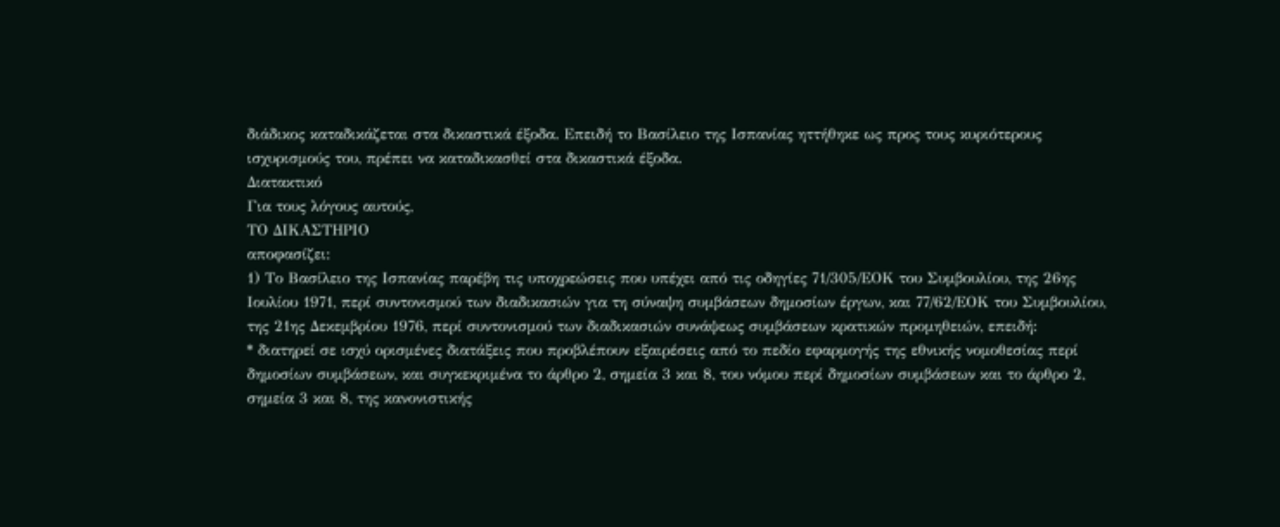διάδικος καταδικάζεται στα δικαστικά έξοδα. Επειδή το Βασίλειο της Ισπανίας ηττήθηκε ως προς τους κυριότερους ισχυρισμούς του, πρέπει να καταδικασθεί στα δικαστικά έξοδα.
Διατακτικό
Για τους λόγους αυτούς,
ΤΟ ΔΙΚΑΣΤΗΡΙΟ
αποφασίζει:
1) Το Βασίλειο της Ισπανίας παρέβη τις υποχρεώσεις που υπέχει από τις οδηγίες 71/305/ΕΟΚ του Συμβουλίου, της 26ης Ιουλίου 1971, περί συντονισμού των διαδικασιών για τη σύναψη συμβάσεων δημοσίων έργων, και 77/62/ΕΟΚ του Συμβουλίου, της 21ης Δεκεμβρίου 1976, περί συντονισμού των διαδικασιών συνάψεως συμβάσεων κρατικών προμηθειών, επειδή:
* διατηρεί σε ισχύ ορισμένες διατάξεις που προβλέπουν εξαιρέσεις από το πεδίο εφαρμογής της εθνικής νομοθεσίας περί δημοσίων συμβάσεων, και συγκεκριμένα το άρθρο 2, σημεία 3 και 8, του νόμου περί δημοσίων συμβάσεων και το άρθρο 2, σημεία 3 και 8, της κανονιστικής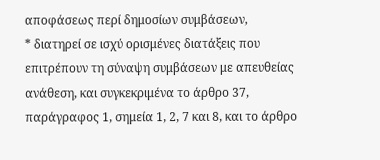αποφάσεως περί δημοσίων συμβάσεων,
* διατηρεί σε ισχύ ορισμένες διατάξεις που επιτρέπουν τη σύναψη συμβάσεων με απευθείας ανάθεση, και συγκεκριμένα το άρθρο 37, παράγραφος 1, σημεία 1, 2, 7 και 8, και το άρθρο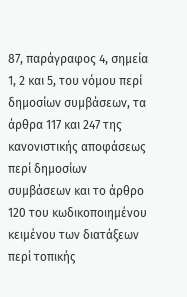87, παράγραφος 4, σημεία 1, 2 και 5, του νόμου περί δημοσίων συμβάσεων, τα άρθρα 117 και 247 της κανονιστικής αποφάσεως περί δημοσίων συμβάσεων και το άρθρο 120 του κωδικοποιημένου κειμένου των διατάξεων περί τοπικής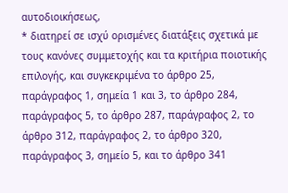αυτοδιοικήσεως,
* διατηρεί σε ισχύ ορισμένες διατάξεις σχετικά με τους κανόνες συμμετοχής και τα κριτήρια ποιοτικής επιλογής, και συγκεκριμένα το άρθρο 25, παράγραφος 1, σημεία 1 και 3, το άρθρο 284, παράγραφος 5, το άρθρο 287, παράγραφος 2, το άρθρο 312, παράγραφος 2, το άρθρο 320, παράγραφος 3, σημείο 5, και το άρθρο 341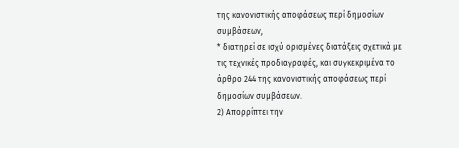της κανονιστικής αποφάσεως περί δημοσίων συμβάσεων,
* διατηρεί σε ισχύ ορισμένες διατάξεις σχετικά με τις τεχνικές προδιαγραφές, και συγκεκριμένα το άρθρο 244 της κανονιστικής αποφάσεως περί δημοσίων συμβάσεων.
2) Απορρίπτει την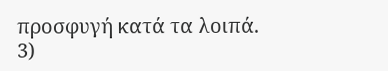προσφυγή κατά τα λοιπά.
3)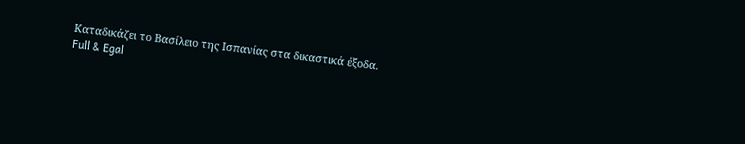Καταδικάζει το Βασίλειο της Ισπανίας στα δικαστικά έξοδα.
Full & Egal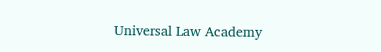Universal Law Academy